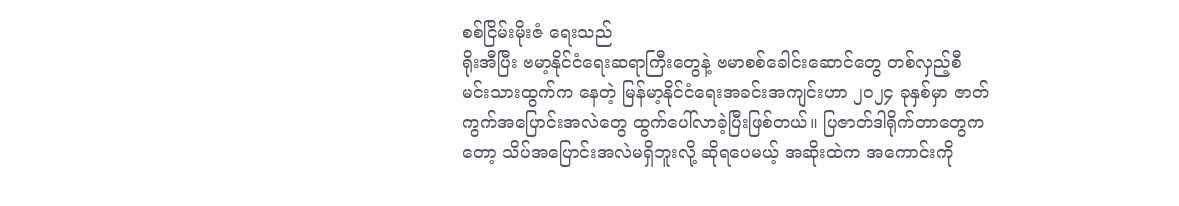စစ်ငြိမ်းမိုးဇံ ရေးသည်
ရိုးအီပြီး ဗမာ့နိုင်ငံရေးဆရာကြီးတွေနဲ့ ဗမာစစ်ခေါင်းဆောင်တွေ တစ်လှည့်စီ မင်းသားထွက်က နေတဲ့ မြန်မာ့နိုင်ငံရေးအခင်းအကျင်းဟာ ၂၀၂၄ ခုနှစ်မှာ ဇာတ်ကွက်အပြောင်းအလဲတွေ ထွက်ပေါ်လာခဲ့ပြီးဖြစ်တယ်။ ပြဇာတ်ဒါရိုက်တာတွေကတော့ သိပ်အပြောင်းအလဲမရှိဘူးလို့ ဆိုရပေမယ့် အဆိုးထဲက အကောင်းကို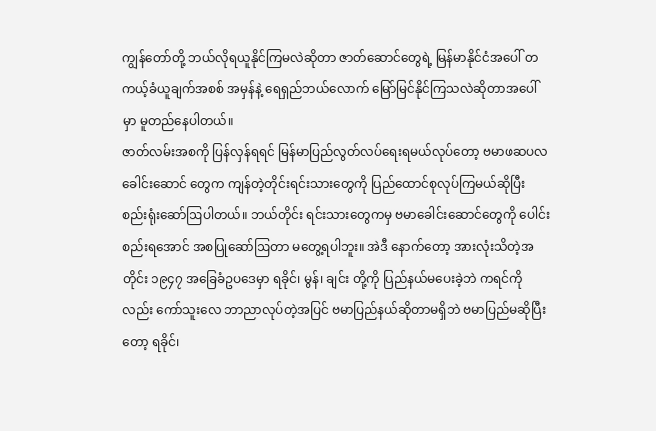ကျွန်တော်တို့ ဘယ်လိုရယူနိုင်ကြမလဲဆိုတာ ဇာတ်ဆောင်တွေရဲ့ မြန်မာနိုင်ငံအပေါ် တကယ့်ခံယူချက်အစစ် အမှန်နဲ့ ရေရှည်ဘယ်လောက် မြော်မြင်နိုင်ကြသလဲဆိုတာအပေါ်မှာ မူတည်နေပါတယ်။
ဇာတ်လမ်းအစကို ပြန်လှန်ရရင် မြန်မာပြည်လွတ်လပ်ရေးရမယ်လုပ်တော့ ဗမာဖဆပလခေါင်းဆောင် တွေက ကျန်တဲ့တိုင်းရင်းသားတွေကို ပြည်ထောင်စုလုပ်ကြမယ်ဆိုပြီး စည်းရုံးဆော်ဩပါတယ်။ ဘယ်တိုင်း ရင်းသားတွေကမှ ဗမာခေါင်းဆောင်တွေကို ပေါင်းစည်းရအောင် အစပြုဆော်ဩတာ မတွေ့ရပါဘူး။ အဲဒီ နောက်တော့ အားလုံးသိတဲ့အတိုင်း ၁၉၄၇ အခြေခံဥပဒေမှာ ရခိုင်၊ မွန်၊ ချင်း တို့ကို ပြည်နယ်မပေးခဲ့ဘဲ ကရင်ကိုလည်း ကော်သူးလေ ဘာညာလုပ်တဲ့အပြင် ဗမာပြည်နယ်ဆိုတာမရှိဘဲ ဗမာပြည်မဆိုပြီးတော့ ရခိုင်၊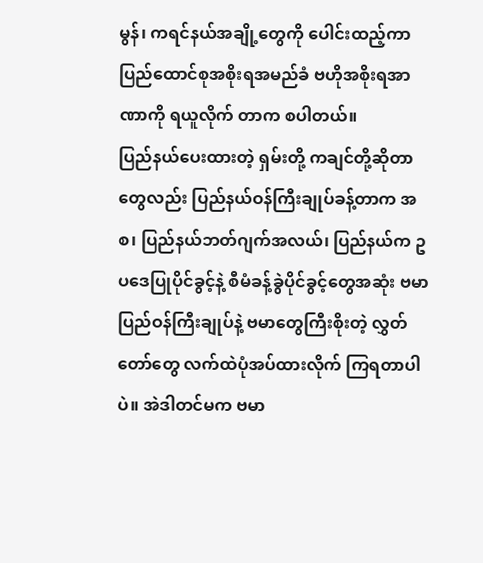မွန်၊ ကရင်နယ်အချို့တွေကို ပေါင်းထည့်ကာ ပြည်ထောင်စုအစိုးရအမည်ခံ ဗဟိုအစိုးရအာဏာကို ရယူလိုက် တာက စပါတယ်။
ပြည်နယ်ပေးထားတဲ့ ရှမ်းတို့ ကချင်တို့ဆိုတာတွေလည်း ပြည်နယ်ဝန်ကြီးချုပ်ခန့်တာက အစ၊ ပြည်နယ်ဘတ်ဂျက်အလယ်၊ ပြည်နယ်က ဥပဒေပြုပိုင်ခွင့်နဲ့ စီမံခန့်ခွဲပိုင်ခွင့်တွေအဆုံး ဗမာပြည်ဝန်ကြီးချုပ်နဲ့ ဗမာတွေကြီးစိုးတဲ့ လွှတ်တော်တွေ လက်ထဲပုံအပ်ထားလိုက် ကြရတာပါပဲ။ အဲဒါတင်မက ဗမာ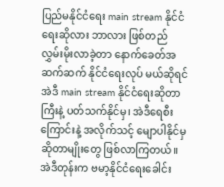ပြည်မနိုင်ငံရေး main stream နိုင်ငံရေးဆိုလား ဘာလား ဖြစ်တည်လွှမ်းမိုးလာခဲ့တာ နောက်ခေတ်အဆက်ဆက် နိုင်ငံရေးလုပ် မယ်ဆိုရင် အဲဒီ main stream နိုင်ငံရေးဆိုတာကြီးနဲ့ ပတ်သက်နိုင်မှ၊ အဲဒီရေစီးကြောင်းနဲ့ အလိုက်သင့် မျောပါနိုင်မှ ဆိုတာမျိုးတွေ ဖြစ်လာကြတယ်။
အဲဒီတုန်းက ဗမာ့နိုင်ငံရေးခေါင်း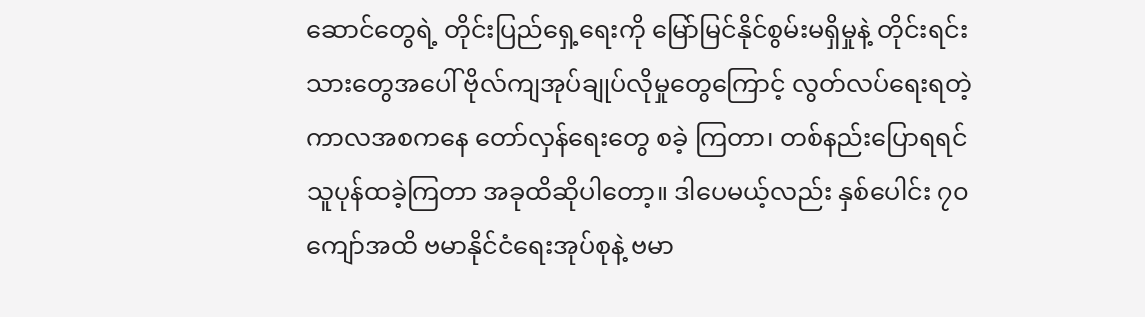ဆောင်တွေရဲ့ တိုင်းပြည်ရှေ့ရေးကို မြော်မြင်နိုင်စွမ်းမရှိမှုနဲ့ တိုင်းရင်း သားတွေအပေါ် ဗိုလ်ကျအုပ်ချုပ်လိုမှုတွေကြောင့် လွတ်လပ်ရေးရတဲ့ ကာလအစကနေ တော်လှန်ရေးတွေ စခဲ့ ကြတာ၊ တစ်နည်းပြောရရင် သူပုန်ထခဲ့ကြတာ အခုထိဆိုပါတော့။ ဒါပေမယ့်လည်း နှစ်ပေါင်း ၇၀ ကျော်အထိ ဗမာနိုင်ငံရေးအုပ်စုနဲ့ ဗမာ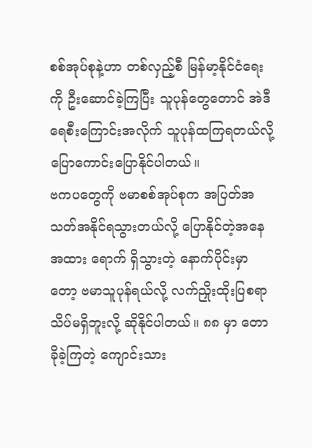စစ်အုပ်စုနဲ့ဟာ တစ်လှည့်စီ မြန်မာ့နိုင်ငံရေးကို ဦးဆောင်ခဲ့ကြပြီး သူပုန်တွေတောင် အဲဒီရေစီးကြောင်းအလိုက် သူပုန်ထကြရတယ်လို့ ပြောကောင်းပြောနိုင်ပါတယ်။
ဗကပတွေကို ဗမာစစ်အုပ်စုက အပြတ်အသတ်အနိုင်ရသွားတယ်လို့ ပြောနိုင်တဲ့အနေအထား ရောက် ရှိသွားတဲ့ နောက်ပိုင်းမှာတော့ ဗမာသူပုန်ရယ်လို့ လက်ညှိုးထိုးပြစရာ သိပ်မရှိဘူးလို့ ဆိုနိုင်ပါတယ်။ ၈၈ မှာ တောခိုခဲ့ကြတဲ့ ကျောင်းသား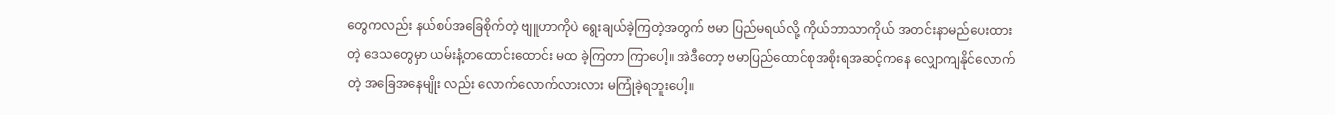တွေကလည်း နယ်စပ်အခြေစိုက်တဲ့ ဗျူဟာကိုပဲ ရွေးချယ်ခဲ့ကြတဲ့အတွက် ဗမာ ပြည်မရယ်လို့ ကိုယ်ဘာသာကိုယ် အတင်းနာမည်ပေးထားတဲ့ ဒေသတွေမှာ ယမ်းနံ့တထောင်းထောင်း မထ ခဲ့ကြတာ ကြာပေါ့။ အဲဒီတော့ ဗမာပြည်ထောင်စုအစိုးရအဆင့်ကနေ လျှောကျနိုင်လောက်တဲ့ အခြေအနေမျိုး လည်း လောက်လောက်လားလား မကြုံခဲ့ရဘူးပေါ့။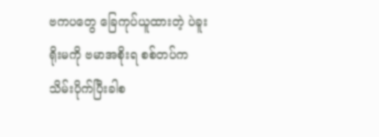ဗကပတွေ ခြေကုပ်ယူထားတဲ့ ပဲခူးရိုးမကို ဗမာအစိုးရ စစ်တပ်က သိမ်းပိုက်ပြီးခါစ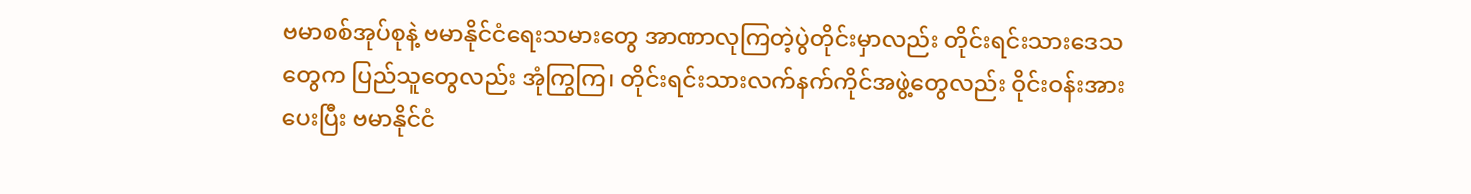ဗမာစစ်အုပ်စုနဲ့ ဗမာနိုင်ငံရေးသမားတွေ အာဏာလုကြတဲ့ပွဲတိုင်းမှာလည်း တိုင်းရင်းသားဒေသတွေက ပြည်သူတွေလည်း အုံကြွကြ၊ တိုင်းရင်းသားလက်နက်ကိုင်အဖွဲ့တွေလည်း ဝိုင်းဝန်းအားပေးပြီး ဗမာနိုင်ငံ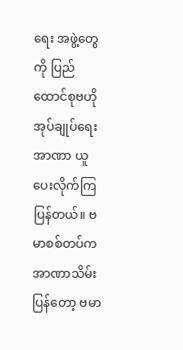ရေး အဖွဲ့တွေကို ပြည်ထောင်စုဗဟိုအုပ်ချုပ်ရေးအာဏာ ယူပေးလိုက်ကြပြန်တယ်။ ဗမာစစ်တပ်က အာဏာသိမ်း ပြန်တော့ ဗမာ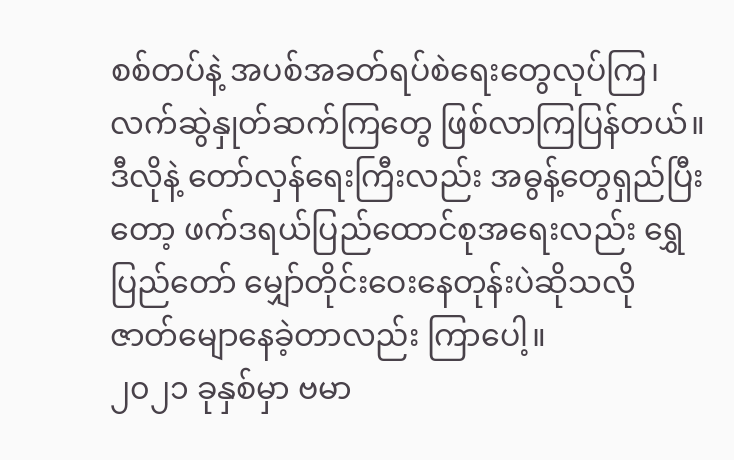စစ်တပ်နဲ့ အပစ်အခတ်ရပ်စဲရေးတွေလုပ်ကြ၊ လက်ဆွဲနှုတ်ဆက်ကြတွေ ဖြစ်လာကြပြန်တယ်။ ဒီလိုနဲ့ တော်လှန်ရေးကြီးလည်း အဓွန့်တွေရှည်ပြီးတော့ ဖက်ဒရယ်ပြည်ထောင်စုအရေးလည်း ရွှေပြည်တော် မျှော်တိုင်းဝေးနေတုန်းပဲဆိုသလို ဇာတ်မျောနေခဲ့တာလည်း ကြာပေါ့။
၂၀၂၁ ခုနှစ်မှာ ဗမာ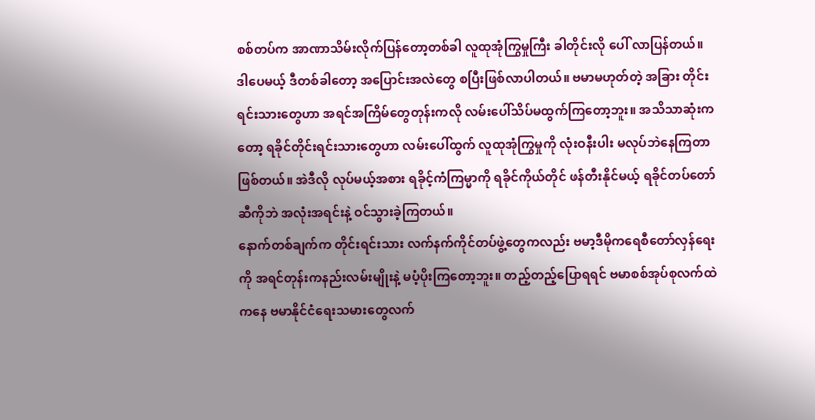စစ်တပ်က အာဏာသိမ်းလိုက်ပြန်တော့တစ်ခါ လူထုအုံကြွမှုကြီး ခါတိုင်းလို ပေါ် လာပြန်တယ်။ ဒါပေမယ့် ဒီတစ်ခါတော့ အပြောင်းအလဲတွေ စပြီးဖြစ်လာပါတယ်။ ဗမာမဟုတ်တဲ့ အခြား တိုင်းရင်းသားတွေဟာ အရင်အကြိမ်တွေတုန်းကလို လမ်းပေါ်သိပ်မထွက်ကြတော့ဘူး။ အသိသာဆုံးကတော့ ရခိုင်တိုင်းရင်းသားတွေဟာ လမ်းပေါ်ထွက် လူထုအုံကြွမှုကို လုံးဝနီးပါး မလုပ်ဘဲနေကြတာဖြစ်တယ်။ အဲဒီလို လုပ်မယ့်အစား ရခိုင့်ကံကြမ္မာကို ရခိုင်ကိုယ်တိုင် ဖန်တီးနိုင်မယ့် ရခိုင်တပ်တော်ဆီကိုဘဲ အလုံးအရင်းနဲ့ ဝင်သွားခဲ့ကြတယ်။
နောက်တစ်ချက်က တိုင်းရင်းသား လက်နက်ကိုင်တပ်ဖွဲ့တွေကလည်း ဗမာ့ဒီမိုကရေစီတော်လှန်ရေး ကို အရင်တုန်းကနည်းလမ်းမျိုးနဲ့ မပံ့ပိုးကြတော့ဘူး။ တည့်တည့်ပြောရရင် ဗမာစစ်အုပ်စုလက်ထဲကနေ ဗမာနိုင်ငံရေးသမားတွေလက်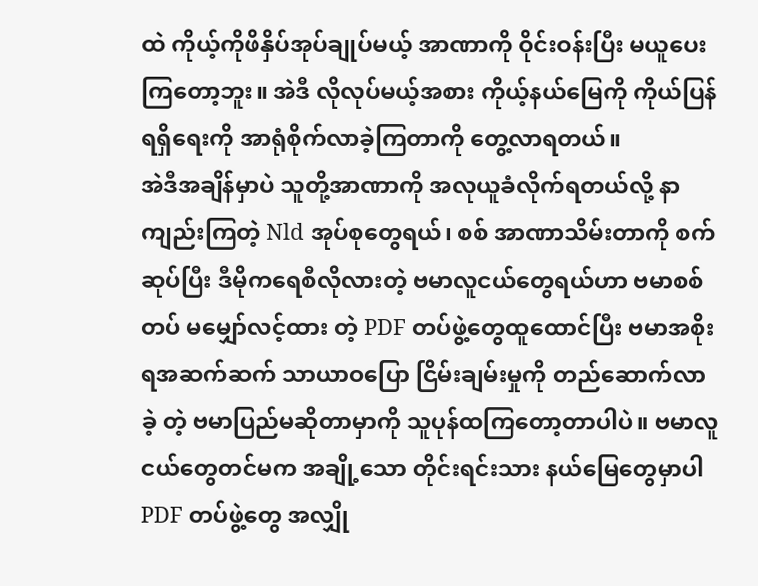ထဲ ကိုယ့်ကိုဖိနှိပ်အုပ်ချုပ်မယ့် အာဏာကို ဝိုင်းဝန်းပြီး မယူပေးကြတော့ဘူး။ အဲဒီ လိုလုပ်မယ့်အစား ကိုယ့်နယ်မြေကို ကိုယ်ပြန်ရရှိရေးကို အာရုံစိုက်လာခဲ့ကြတာကို တွေ့လာရတယ်။
အဲဒီအချိန်မှာပဲ သူတို့အာဏာကို အလုယူခံလိုက်ရတယ်လို့ နာကျည်းကြတဲ့ Nld အုပ်စုတွေရယ်၊ စစ် အာဏာသိမ်းတာကို စက်ဆုပ်ပြီး ဒီမိုကရေစီလိုလားတဲ့ ဗမာလူငယ်တွေရယ်ဟာ ဗမာစစ်တပ် မမျှော်လင့်ထား တဲ့ PDF တပ်ဖွဲ့တွေထူထောင်ပြီး ဗမာအစိုးရအဆက်ဆက် သာယာဝပြော ငြိမ်းချမ်းမှုကို တည်ဆောက်လာခဲ့ တဲ့ ဗမာပြည်မဆိုတာမှာကို သူပုန်ထကြတော့တာပါပဲ။ ဗမာလူငယ်တွေတင်မက အချို့သော တိုင်းရင်းသား နယ်မြေတွေမှာပါ PDF တပ်ဖွဲ့တွေ အလျှို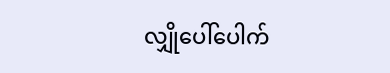လျှိုပေါ်ပေါက်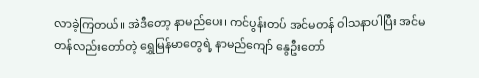လာခဲ့ကြတယ်။ အဲဒီတော့ နာမည်ပေး၊ ကင်ပွန်းတပ် အင်မတန် ဝါသနာပါပြီး အင်မတန်လည်းတော်တဲ့ ရွှေမြန်မာတွေရဲ့ နာမည်ကျော် နွေဦးတော်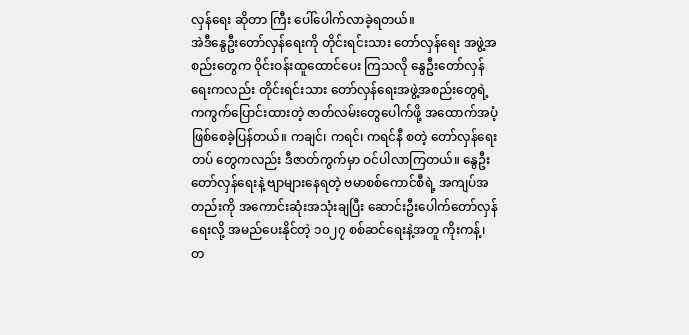လှန်ရေး ဆိုတာ ကြီး ပေါ်ပေါက်လာခဲ့ရတယ်။
အဲဒီနွေဦးတော်လှန်ရေးကို တိုင်းရင်းသား တော်လှန်ရေး အဖွဲ့အစည်းတွေက ဝိုင်းဝန်းထူထောင်ပေး ကြသလို နွေဦးတော်လှန်ရေးကလည်း တိုင်းရင်းသား တော်လှန်ရေးအဖွဲ့အစည်းတွေရဲ့ ကကွက်ပြောင်းထားတဲ့ ဇာတ်လမ်းတွေပေါက်ဖို့ အထောက်အပံ့ဖြစ်စေခဲ့ပြန်တယ်။ ကချင်၊ ကရင်၊ ကရင်နီ စတဲ့ တော်လှန်ရေးတပ် တွေကလည်း ဒီဇာတ်ကွက်မှာ ဝင်ပါလာကြတယ်။ နွေဦးတော်လှန်ရေးနဲ့ ဗျာများနေရတဲ့ ဗမာစစ်ကောင်စီရဲ့ အကျပ်အတည်းကို အကောင်းဆုံးအသုံးချပြီး ဆောင်းဦးပေါက်တော်လှန်ရေးလို့ အမည်ပေးနိုင်တဲ့ ၁၀၂၇ စစ်ဆင်ရေးနဲ့အတူ ကိုးကန့်၊ တ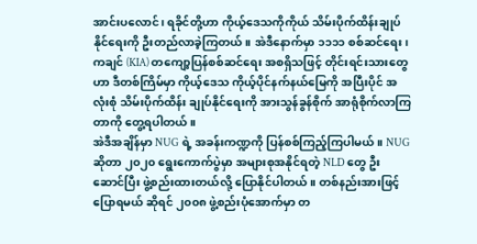အာင်းပလောင်၊ ရခိုင်တို့ဟာ ကိုယ့်ဒေသကိုကိုယ် သိမ်းပိုက်ထိန်းချုပ်နိုင်ရေးကို ဦးတည်လာခဲ့ကြတယ်။ အဲဒီနောက်မှာ ၁၁၁၁ စစ်ဆင်ရေး၊ ကချင် (KIA) တကျော့ပြန်စစ်ဆင်ရေး အစရှိသဖြင့် တိုင်းရင်းသားတွေဟာ ဒီတစ်ကြိမ်မှာ ကိုယ့်ဒေသ ကိုယ့်ပိုင်နက်နယ်မြေကို အပြီးပိုင် အလုံးစုံ သိမ်းပိုက်ထိန်း ချုပ်နိုင်ရေးကို အားသွန်ခွန်စိုက် အာရုံစိုက်လာကြတာကို တွေ့ရပါတယ်။
အဲဒီအချိန်မှာ NUG ရဲ့ အခန်းကဏ္ဍကို ပြန်စစ်ကြည့်ကြပါမယ်။ NUG ဆိုတာ ၂၀၂၀ ရွေးကောက်ပွဲမှာ အများစုအနိုင်ရတဲ့ NLD တွေ ဦးဆောင်ပြီး ဖွဲ့စည်းထားတယ်လို့ ပြောနိုင်ပါတယ်။ တစ်နည်းအားဖြင့်ပြောရမယ် ဆိုရင် ၂၀၀၈ ဖွဲ့စည်းပုံအောက်မှာ တ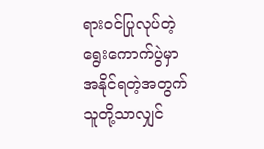ရားဝင်ပြုလုပ်တဲ့ ရွေးကောက်ပွဲမှာ အနိုင်ရတဲ့အတွက် သူတို့သာလျှင်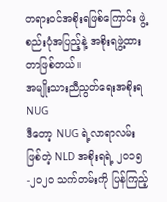တရားဝင်အစိုးရဖြစ်ကြောင်း ဖွဲ့စည်းပုံအပြည့်နဲ့ အစိုးရဖွဲ့ထားတာဖြစ်တယ်။
အမျိုးသားညီညွတ်ရေးအစိုးရ NUG
ဒီတော့ NUG ရဲ့လာရာလမ်းဖြစ်တဲ့ NLD အစိုးရရဲ့ ၂၀၁၅-၂၀၂၀ သက်တမ်းကို ပြန်ကြည့်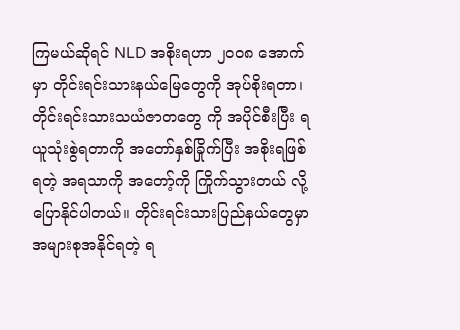ကြမယ်ဆိုရင် NLD အစိုးရဟာ ၂၀၀၈ အောက်မှာ တိုင်းရင်းသားနယ်မြေတွေကို အုပ်စိုးရတာ၊ တိုင်းရင်းသားသယံဇာတတွေ ကို အပိုင်စီးပြီး ရယူသုံးစွဲရတာကို အတော်နှစ်ခြိုက်ပြီး အစိုးရဖြစ်ရတဲ့ အရသာကို အတော့်ကို ကြိုက်သွားတယ် လို့ ပြောနိုင်ပါတယ်။ တိုင်းရင်းသားပြည်နယ်တွေမှာ အများစုအနိုင်ရတဲ့ ရ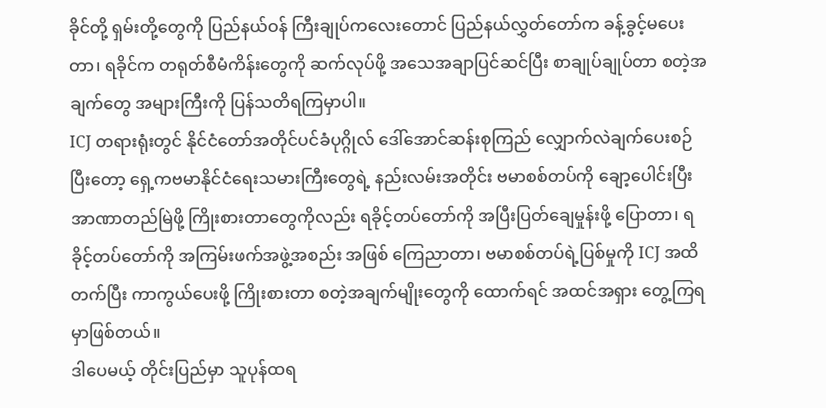ခိုင်တို့ ရှမ်းတို့တွေကို ပြည်နယ်ဝန် ကြီးချုပ်ကလေးတောင် ပြည်နယ်လွှတ်တော်က ခန့်ခွင့်မပေးတာ၊ ရခိုင်က တရုတ်စီမံကိန်းတွေကို ဆက်လုပ်ဖို့ အသေအချာပြင်ဆင်ပြီး စာချုပ်ချုပ်တာ စတဲ့အချက်တွေ အများကြီးကို ပြန်သတိရကြမှာပါ။
ICJ တရားရုံးတွင် နိုင်ငံတော်အတိုင်ပင်ခံပုဂ္ဂိုလ် ဒေါ်အောင်ဆန်းစုကြည် လျှောက်လဲချက်ပေးစဉ်
ပြီးတော့ ရှေ့ကဗမာနိုင်ငံရေးသမားကြီးတွေရဲ့ နည်းလမ်းအတိုင်း ဗမာစစ်တပ်ကို ချော့ပေါင်းပြီး အာဏာတည်မြဲဖို့ ကြိုးစားတာတွေကိုလည်း ရခိုင့်တပ်တော်ကို အပြီးပြတ်ချေမှုန်းဖို့ ပြောတာ၊ ရခိုင့်တပ်တော်ကို အကြမ်းဖက်အဖွဲ့အစည်း အဖြစ် ကြေညာတာ၊ ဗမာစစ်တပ်ရဲ့ပြစ်မှုကို ICJ အထိတက်ပြီး ကာကွယ်ပေးဖို့ ကြိုးစားတာ စတဲ့အချက်မျိုးတွေကို ထောက်ရင် အထင်အရှား တွေ့ကြရမှာဖြစ်တယ်။
ဒါပေမယ့် တိုင်းပြည်မှာ သူပုန်ထရ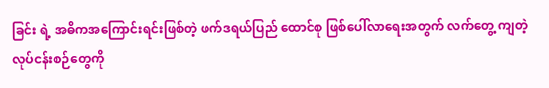ခြင်း ရဲ့ အဓိကအကြောင်းရင်းဖြစ်တဲ့ ဖက်ဒရယ်ပြည် ထောင်စု ဖြစ်ပေါ်လာရေးအတွက် လက်တွေ့ ကျတဲ့ လုပ်ငန်းစဉ်တွေကို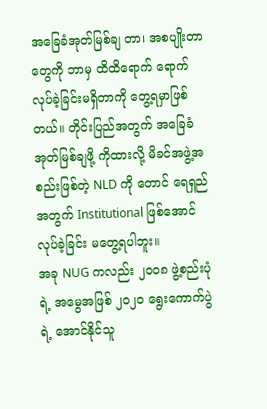အခြေခံအုတ်မြစ်ချ တာ၊ အစပျိုးတာတွေကို ဘာမှ ထိထိရောက် ရောက် လုပ်ခဲ့ခြင်းမရှိတာကို တွေ့ရမှာဖြစ် တယ်။ တိုင်းပြည်အတွက် အခြေခံအုတ်မြစ်ချဖို့ ကိုထားလို့ မိခင်အဖွဲ့အစည်းဖြစ်တဲ့ NLD ကို တောင် ရေရှည်အတွက် Institutional ဖြစ်အောင် လုပ်ခဲ့ခြင်း မတွေ့ရပါဘူး။
အခု NUG ကလည်း ၂၀၀၈ ဖွဲ့စည်းပုံရဲ့ အမွေအဖြစ် ၂၀၂၀ ရွေးကောက်ပွဲရဲ့ အောင်နိုင်သူ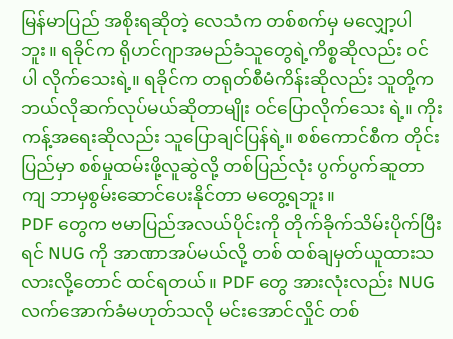မြန်မာပြည် အစိုးရဆိုတဲ့ လေသံက တစ်စက်မှ မလျှော့ပါဘူး။ ရခိုင်က ရိုဟင်ဂျာအမည်ခံသူတွေရဲ့ကိစ္စဆိုလည်း ဝင်ပါ လိုက်သေးရဲ့။ ရခိုင်က တရုတ်စီမံကိန်းဆိုလည်း သူတို့က ဘယ်လိုဆက်လုပ်မယ်ဆိုတာမျိုး ဝင်ပြောလိုက်သေး ရဲ့။ ကိုးကန့်အရေးဆိုလည်း သူပြောချင်ပြန်ရဲ့။ စစ်ကောင်စီက တိုင်းပြည်မှာ စစ်မှုထမ်းဖို့လူဆွဲလို့ တစ်ပြည်လုံး ပွက်ပွက်ဆူတာကျ ဘာမှစွမ်းဆောင်ပေးနိုင်တာ မတွေ့ရဘူး။
PDF တွေက ဗမာပြည်အလယ်ပိုင်းကို တိုက်ခိုက်သိမ်းပိုက်ပြီးရင် NUG ကို အာဏာအပ်မယ်လို့ တစ် ထစ်ချမှတ်ယူထားသလားလို့တောင် ထင်ရတယ်။ PDF တွေ အားလုံးလည်း NUG လက်အောက်ခံမဟုတ်သလို မင်းအောင်လှိုင် တစ်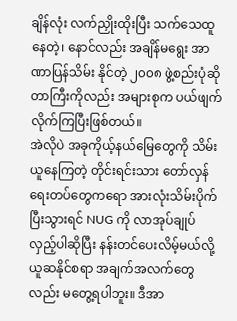ချိန်လုံး လက်ညှိုးထိုးပြီး သက်သေထူနေတဲ့၊ နောင်လည်း အချိန်မရွေး အာဏာပြန်သိမ်း နိုင်တဲ့ ၂၀၀၈ ဖွဲ့စည်းပုံဆိုတာကြီးကိုလည်း အများစုက ပယ်ဖျက်လိုက်ကြပြီးဖြစ်တယ်။
အဲလိုပဲ အခုကိုယ့်နယ်မြေတွေကို သိမ်းယူနေကြတဲ့ တိုင်းရင်းသား တော်လှန်ရေးတပ်တွေကရော အားလုံးသိမ်းပိုက်ပြီးသွားရင် NUG ကို လာအုပ်ချုပ်လှည့်ပါဆိုပြီး နန်းတင်ပေးလိမ့်မယ်လို့ ယူဆနိုင်စရာ အချက်အလက်တွေလည်း မတွေ့ရပါဘူး။ ဒီအာ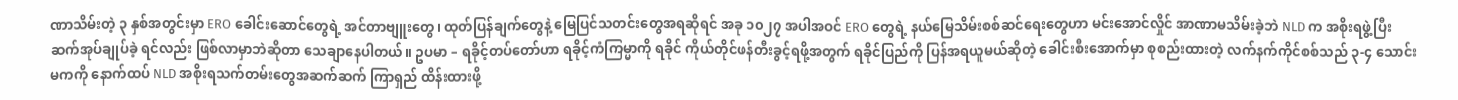ဏာသိမ်းတဲ့ ၃ နှစ်အတွင်းမှာ ERO ခေါင်းဆောင်တွေရဲ့ အင်တာဗျူးတွေ၊ ထုတ်ပြန်ချက်တွေနဲ့ မြေပြင်သတင်းတွေအရဆိုရင် အခု ၁၀၂၇ အပါအဝင် ERO တွေရဲ့ နယ်မြေသိမ်းစစ်ဆင်ရေးတွေဟာ မင်းအောင်လှိုင် အာဏာမသိမ်းခဲ့ဘဲ NLD က အစိုးရဖွဲ့ပြီး ဆက်အုပ်ချုပ်ခဲ့ ရင်လည်း ဖြစ်လာမှာဘဲဆိုတာ သေချာနေပါတယ်။ ဥပမာ – ရခိုင့်တပ်တော်ဟာ ရခိုင့်ကံကြမ္မာကို ရခိုင် ကိုယ်တိုင်ဖန်တီးခွင့်ရဖို့အတွက် ရခိုင်ပြည်ကို ပြန်အရယူမယ်ဆိုတဲ့ ခေါင်းစီးအောက်မှာ စုစည်းထားတဲ့ လက်နက်ကိုင်စစ်သည် ၃-၄ သောင်းမကကို နောက်ထပ် NLD အစိုးရသက်တမ်းတွေအဆက်ဆက် ကြာရှည် ထိန်းထားဖို့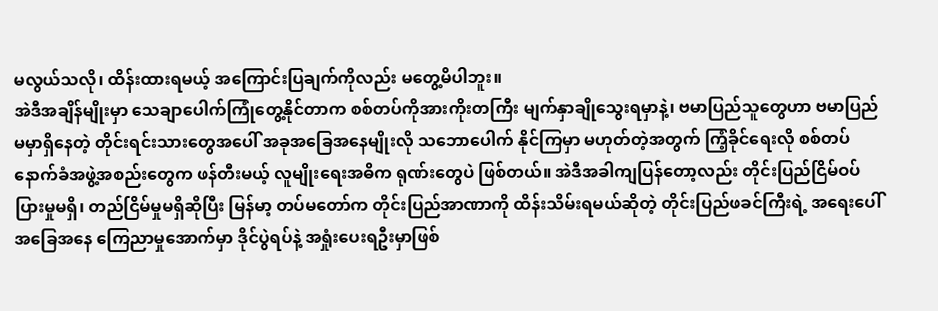မလွယ်သလို၊ ထိန်းထားရမယ့် အကြောင်းပြချက်ကိုလည်း မတွေ့မိပါဘူး။
အဲဒီအချိန်မျိုးမှာ သေချာပေါက်ကြုံတွေ့နိုင်တာက စစ်တပ်ကိုအားကိုးတကြီး မျက်နှာချိုသွေးရမှာနဲ့၊ ဗမာပြည်သူတွေဟာ ဗမာပြည်မမှာရှိနေတဲ့ တိုင်းရင်းသားတွေအပေါ် အခုအခြေအနေမျိုးလို သဘောပေါက် နိုင်ကြမှာ မဟုတ်တဲ့အတွက် ကြံ့ခိုင်ရေးလို စစ်တပ်နောက်ခံအဖွဲ့အစည်းတွေက ဖန်တီးမယ့် လူမျိုးရေးအဓိက ရုဏ်းတွေပဲ ဖြစ်တယ်။ အဲဒီအခါကျပြန်တော့လည်း တိုင်းပြည်ငြိမ်ဝပ်ပြားမှုမရှိ၊ တည်ငြိမ်မှုမရှိဆိုပြီး မြန်မာ့ တပ်မတော်က တိုင်းပြည်အာဏာကို ထိန်းသိမ်းရမယ်ဆိုတဲ့ တိုင်းပြည်ဖခင်ကြီးရဲ့ အရေးပေါ်အခြေအနေ ကြေညာမှုအောက်မှာ ဒိုင်ပွဲရပ်နဲ့ အရှုံးပေးရဦးမှာဖြစ်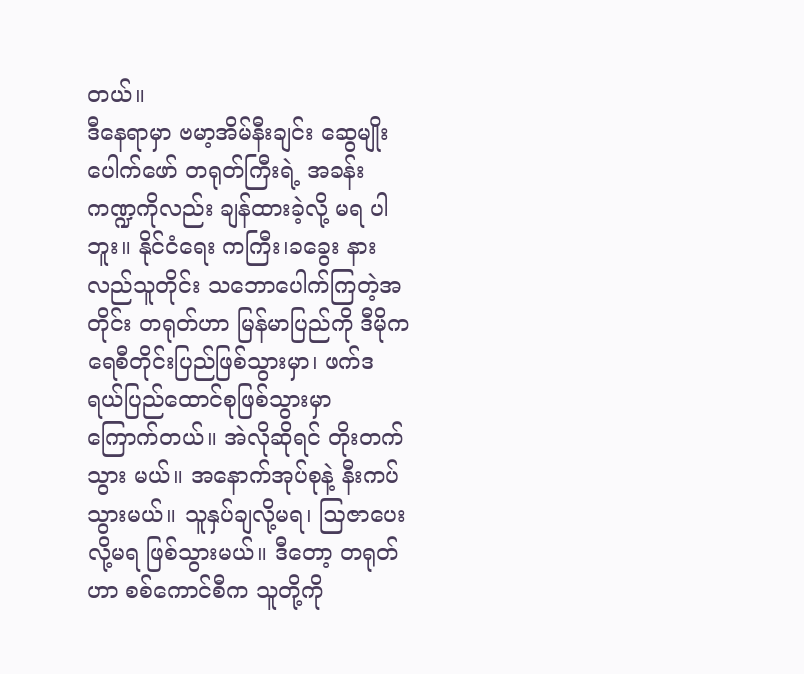တယ်။
ဒီနေရာမှာ ဗမာ့အိမ်နီးချင်း ဆွေမျိုးပေါက်ဖော် တရုတ်ကြီးရဲ့ အခန်းကဏ္ဍကိုလည်း ချန်ထားခဲ့လို့ မရ ပါဘူး။ နိုင်ငံရေး ကကြီး၊ခခွေး နားလည်သူတိုင်း သဘောပေါက်ကြတဲ့အတိုင်း တရုတ်ဟာ မြန်မာပြည်ကို ဒီမိုက ရေစီတိုင်းပြည်ဖြစ်သွားမှာ၊ ဖက်ဒရယ်ပြည်ထောင်စုဖြစ်သွားမှာ ကြောက်တယ်။ အဲလိုဆိုရင် တိုးတက်သွား မယ်။ အနောက်အုပ်စုနဲ့ နီးကပ်သွားမယ်။ သူနှပ်ချလို့မရ၊ ဩဇာပေးလို့မရ ဖြစ်သွားမယ်။ ဒီတော့ တရုတ်ဟာ စစ်ကောင်စီက သူတို့ကို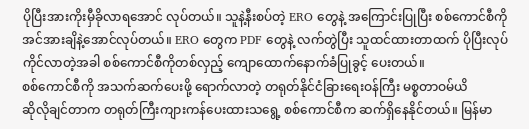ပိုပြီးအားကိုးမှီခိုလာရအောင် လုပ်တယ်။ သူနဲ့နီးစပ်တဲ့ ERO တွေနဲ့ အကြောင်းပြုပြီး စစ်ကောင်စီကို အင်အားချိနဲ့အောင်လုပ်တယ်။ ERO တွေက PDF တွေနဲ့ လက်တွဲပြီး သူထင်ထားတာထက် ပိုပြီးလုပ်ကိုင်လာတဲ့အခါ စစ်ကောင်စီကိုတစ်လှည့် ကျောထောက်နောက်ခံပြုခွင့် ပေးတယ်။
စစ်ကောင်စီကို အသက်ဆက်ပေးဖို့ ရောက်လာတဲ့ တရုတ်နိုင်ငံခြားရေးဝန်ကြီး မစ္စတာဝမ်ယိ
ဆိုလိုချင်တာက တရုတ်ကြီးကျားကန်ပေးထားသရွေ့ စစ်ကောင်စီက ဆက်ရှိနေနိုင်တယ်။ မြန်မာ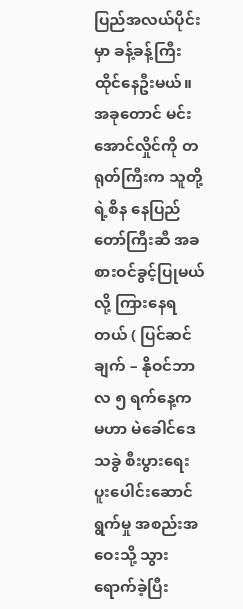ပြည်အလယ်ပိုင်းမှာ ခန့်ခန့်ကြီး ထိုင်နေဦးမယ်။ အခုတောင် မင်းအောင်လှိုင်ကို တရုတ်ကြီးက သူတို့ရဲ့စိန နေပြည်တော်ကြီးဆီ အခစားဝင်ခွင့်ပြုမယ်လို့ ကြားနေရတယ် ( ပြင်ဆင်ချက် – နိုဝင်ဘာလ ၅ ရက်နေ့က မဟာ မဲခေါင်ဒေသခွဲ စီးပွားရေးပူးပေါင်းဆောင်ရွက်မှု အစည်းအဝေးသို့ သွားရောက်ခဲ့ပြီး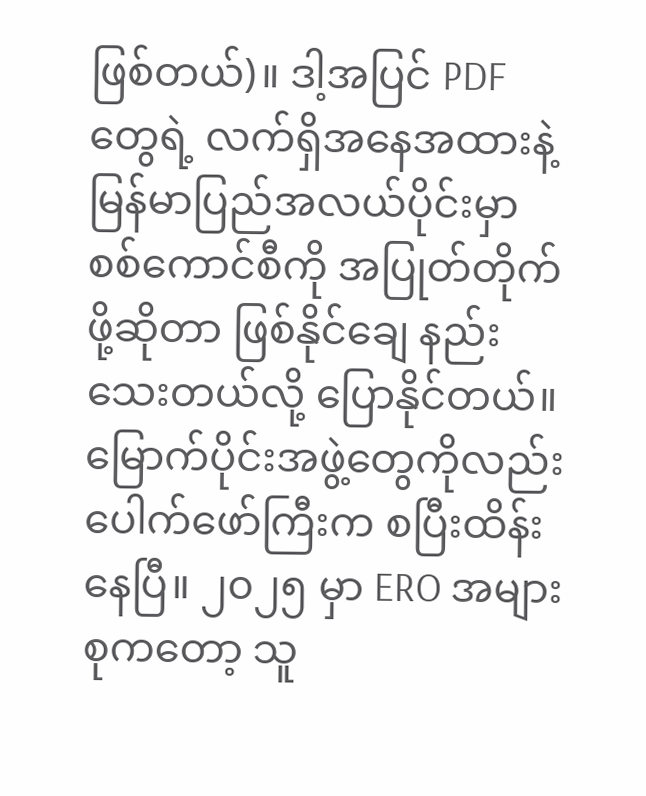ဖြစ်တယ်)။ ဒါ့အပြင် PDF တွေရဲ့ လက်ရှိအနေအထားနဲ့ မြန်မာပြည်အလယ်ပိုင်းမှာ စစ်ကောင်စီကို အပြုတ်တိုက်ဖို့ဆိုတာ ဖြစ်နိုင်ချေ နည်းသေးတယ်လို့ ပြောနိုင်တယ်။ မြောက်ပိုင်းအဖွဲ့တွေကိုလည်း ပေါက်ဖော်ကြီးက စပြီးထိန်းနေပြီ။ ၂၀၂၅ မှာ ERO အများစုကတော့ သူ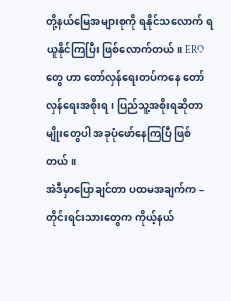တို့နယ်မြေအများစုကို ရနိုင်သလောက် ရယူနိုင်ကြပြီး ဖြစ်လောက်တယ်။ ERO တွေ ဟာ တော်လှန်ရေးတပ်ကနေ တော်လှန်ရေးအစိုးရ၊ ပြည်သူ့အစိုးရဆိုတာမျိုးတွေပါ အခုပုံဖော်နေကြပြီ ဖြစ်တယ်။
အဲဒီမှာပြောချင်တာ ပထမအချက်က – တိုင်းရင်းသားတွေက ကိုယ့်နယ်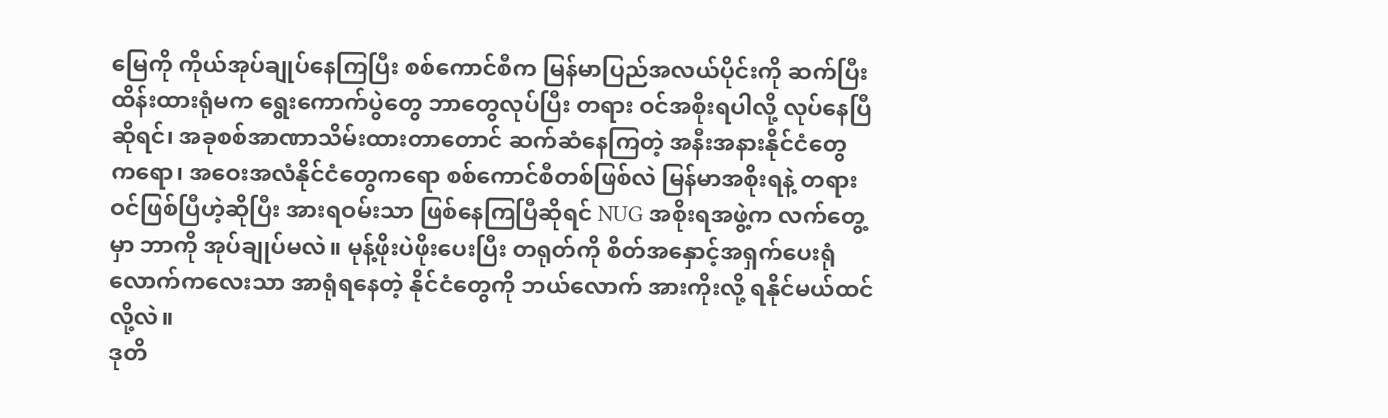မြေကို ကိုယ်အုပ်ချုပ်နေကြပြီး စစ်ကောင်စီက မြန်မာပြည်အလယ်ပိုင်းကို ဆက်ပြီးထိန်းထားရုံမက ရွေးကောက်ပွဲတွေ ဘာတွေလုပ်ပြီး တရား ဝင်အစိုးရပါလို့ လုပ်နေပြီဆိုရင်၊ အခုစစ်အာဏာသိမ်းထားတာတောင် ဆက်ဆံနေကြတဲ့ အနီးအနားနိုင်ငံတွေ ကရော၊ အဝေးအလံနိုင်ငံတွေကရော စစ်ကောင်စီတစ်ဖြစ်လဲ မြန်မာအစိုးရနဲ့ တရားဝင်ဖြစ်ပြီဟဲ့ဆိုပြီး အားရဝမ်းသာ ဖြစ်နေကြပြီဆိုရင် NUG အစိုးရအဖွဲ့က လက်တွေ့မှာ ဘာကို အုပ်ချုပ်မလဲ။ မုန့်ဖိုးပဲဖိုးပေးပြီး တရုတ်ကို စိတ်အနှောင့်အရှက်ပေးရုံလောက်ကလေးသာ အာရုံရနေတဲ့ နိုင်ငံတွေကို ဘယ်လောက် အားကိုးလို့ ရနိုင်မယ်ထင်လို့လဲ။
ဒုတိ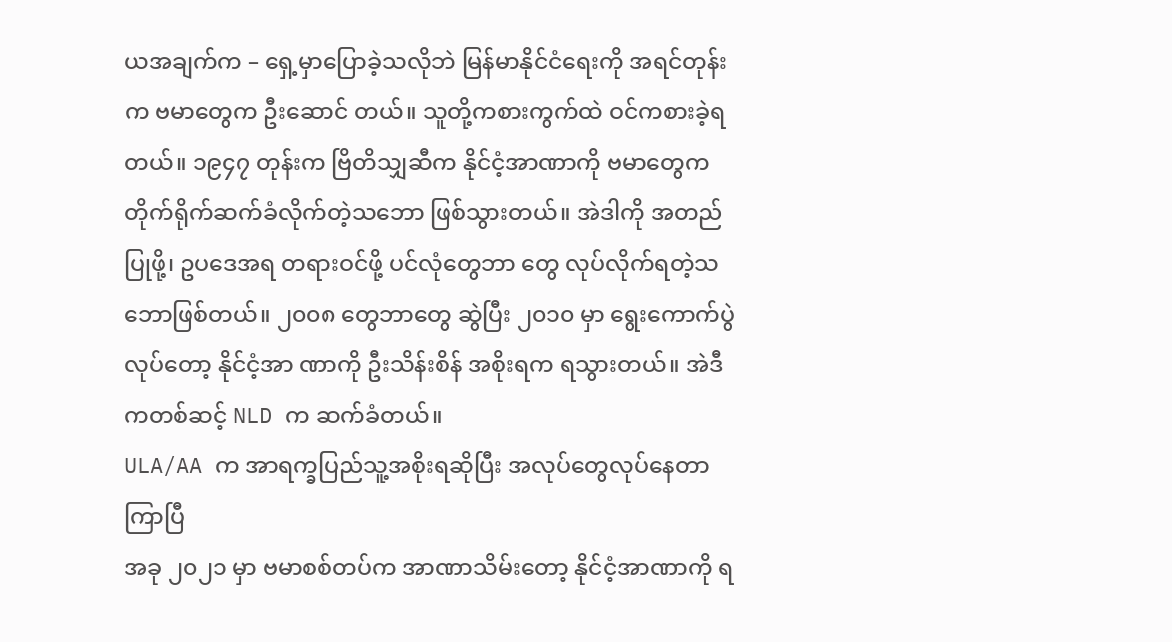ယအချက်က – ရှေ့မှာပြောခဲ့သလိုဘဲ မြန်မာနိုင်ငံရေးကို အရင်တုန်းက ဗမာတွေက ဦးဆောင် တယ်။ သူတို့ကစားကွက်ထဲ ဝင်ကစားခဲ့ရတယ်။ ၁၉၄၇ တုန်းက ဗြိတိသျှဆီက နိုင်ငံ့အာဏာကို ဗမာတွေက တိုက်ရိုက်ဆက်ခံလိုက်တဲ့သဘော ဖြစ်သွားတယ်။ အဲဒါကို အတည်ပြုဖို့၊ ဥပဒေအရ တရားဝင်ဖို့ ပင်လုံတွေဘာ တွေ လုပ်လိုက်ရတဲ့သဘောဖြစ်တယ်။ ၂၀၀၈ တွေဘာတွေ ဆွဲပြီး ၂၀၁၀ မှာ ရွေးကောက်ပွဲလုပ်တော့ နိုင်ငံ့အာ ဏာကို ဦးသိန်းစိန် အစိုးရက ရသွားတယ်။ အဲဒီကတစ်ဆင့် NLD က ဆက်ခံတယ်။
ULA/AA က အာရက္ခပြည်သူ့အစိုးရဆိုပြီး အလုပ်တွေလုပ်နေတာကြာပြီ
အခု ၂၀၂၁ မှာ ဗမာစစ်တပ်က အာဏာသိမ်းတော့ နိုင်ငံ့အာဏာကို ရ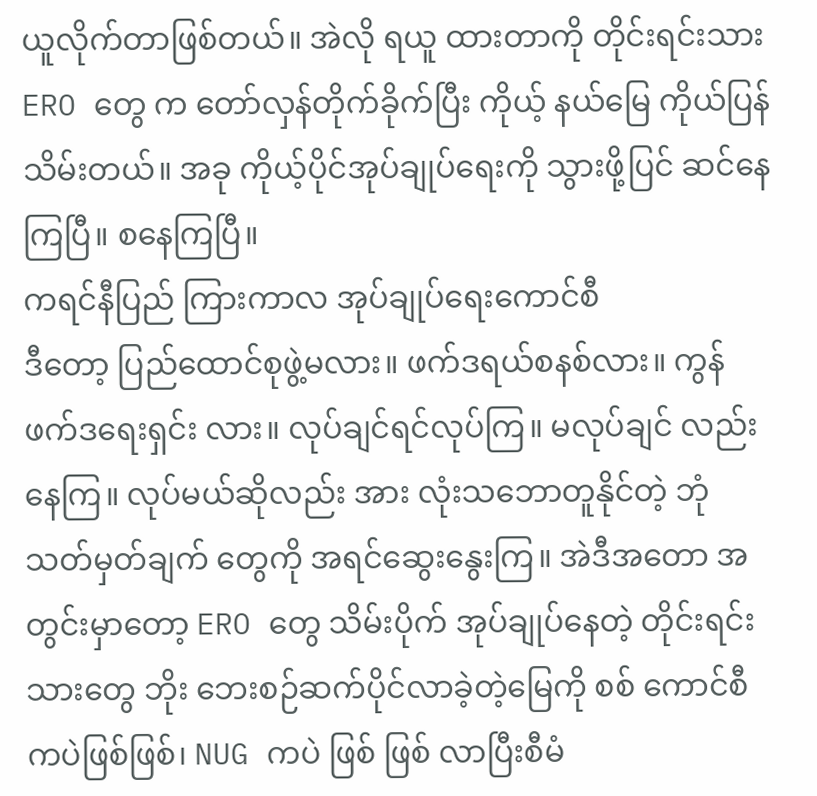ယူလိုက်တာဖြစ်တယ်။ အဲလို ရယူ ထားတာကို တိုင်းရင်းသား ERO တွေ က တော်လှန်တိုက်ခိုက်ပြီး ကိုယ့် နယ်မြေ ကိုယ်ပြန်သိမ်းတယ်။ အခု ကိုယ့်ပိုင်အုပ်ချုပ်ရေးကို သွားဖို့ပြင် ဆင်နေကြပြီ။ စနေကြပြီ။
ကရင်နီပြည် ကြားကာလ အုပ်ချုပ်ရေးကောင်စီ
ဒီတော့ ပြည်ထောင်စုဖွဲ့မလား။ ဖက်ဒရယ်စနစ်လား။ ကွန်ဖက်ဒရေးရှင်း လား။ လုပ်ချင်ရင်လုပ်ကြ။ မလုပ်ချင် လည်းနေကြ။ လုပ်မယ်ဆိုလည်း အား လုံးသဘောတူနိုင်တဲ့ ဘုံသတ်မှတ်ချက် တွေကို အရင်ဆွေးနွေးကြ။ အဲဒီအတော အတွင်းမှာတော့ ERO တွေ သိမ်းပိုက် အုပ်ချုပ်နေတဲ့ တိုင်းရင်းသားတွေ ဘိုး ဘေးစဉ်ဆက်ပိုင်လာခဲ့တဲ့မြေကို စစ် ကောင်စီကပဲဖြစ်ဖြစ်၊ NUG ကပဲ ဖြစ် ဖြစ် လာပြီးစီမံ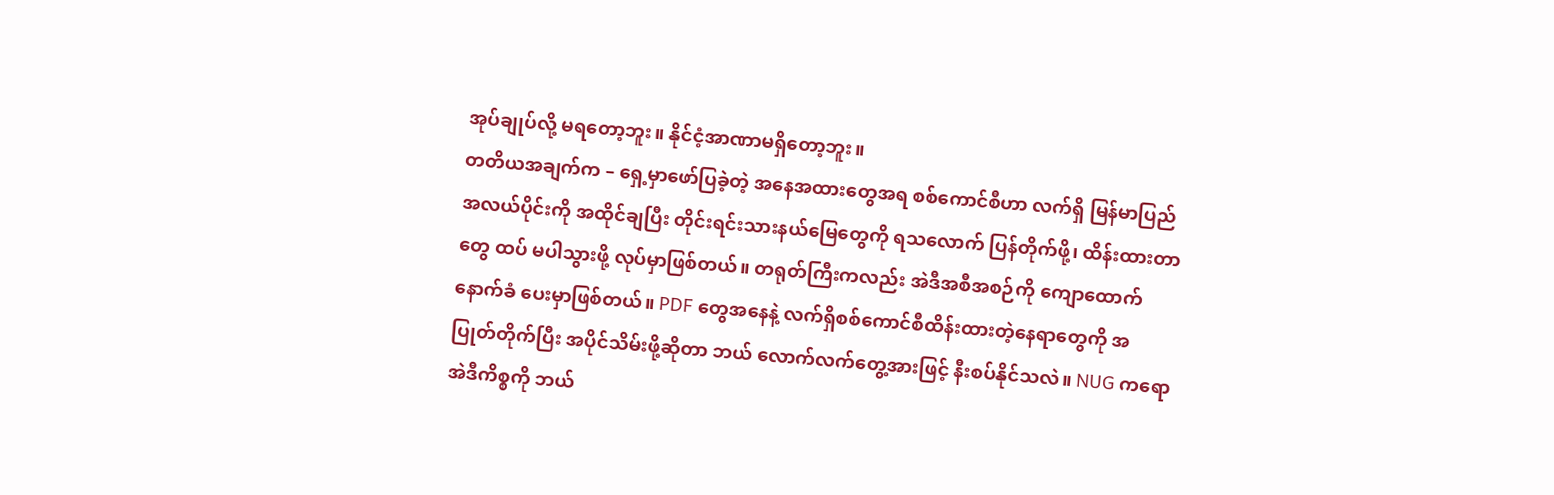အုပ်ချုပ်လို့ မရတော့ဘူး။ နိုင်ငံ့အာဏာမရှိတော့ဘူး။
တတိယအချက်က – ရှေ့မှာဖော်ပြခဲ့တဲ့ အနေအထားတွေအရ စစ်ကောင်စီဟာ လက်ရှိ မြန်မာပြည် အလယ်ပိုင်းကို အထိုင်ချပြီး တိုင်းရင်းသားနယ်မြေတွေကို ရသလောက် ပြန်တိုက်ဖို့၊ ထိန်းထားတာတွေ ထပ် မပါသွားဖို့ လုပ်မှာဖြစ်တယ်။ တရုတ်ကြီးကလည်း အဲဒီအစီအစဉ်ကို ကျောထောက်နောက်ခံ ပေးမှာဖြစ်တယ်။ PDF တွေအနေနဲ့ လက်ရှိစစ်ကောင်စီထိန်းထားတဲ့နေရာတွေကို အပြုတ်တိုက်ပြီး အပိုင်သိမ်းဖို့ဆိုတာ ဘယ် လောက်လက်တွေ့အားဖြင့် နီးစပ်နိုင်သလဲ။ NUG ကရော အဲဒီကိစ္စကို ဘယ်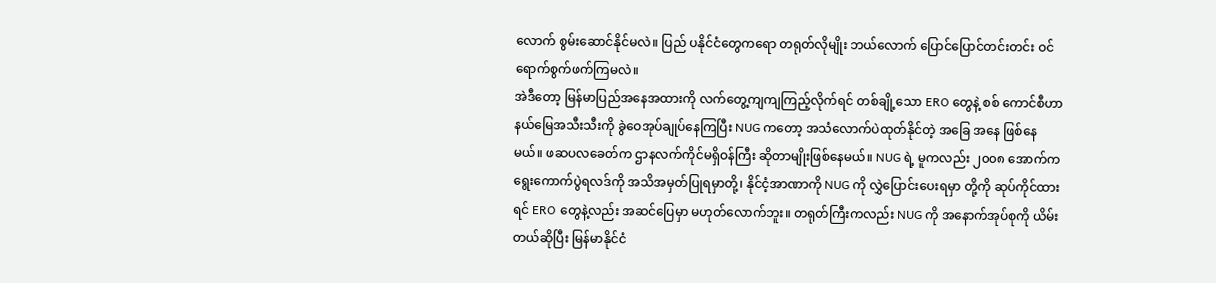လောက် စွမ်းဆောင်နိုင်မလဲ။ ပြည် ပနိုင်ငံတွေကရော တရုတ်လိုမျိုး ဘယ်လောက် ပြောင်ပြောင်တင်းတင်း ဝင်ရောက်စွက်ဖက်ကြမလဲ။
အဲဒီတော့ မြန်မာပြည်အနေအထားကို လက်တွေ့ကျကျကြည့်လိုက်ရင် တစ်ချို့သော ERO တွေနဲ့ စစ် ကောင်စီဟာ နယ်မြေအသီးသီးကို ခွဲဝေအုပ်ချုပ်နေကြပြီး NUG ကတော့ အသံလောက်ပဲထုတ်နိုင်တဲ့ အခြေ အနေ ဖြစ်နေမယ်။ ဖဆပလခေတ်က ဌာနလက်ကိုင်မရှိဝန်ကြီး ဆိုတာမျိုးဖြစ်နေမယ်။ NUG ရဲ့ မူကလည်း ၂၀၀၈ အောက်က ရွေးကောက်ပွဲရလဒ်ကို အသိအမှတ်ပြုရမှာတို့၊ နိုင်ငံ့အာဏာကို NUG ကို လွှဲပြောင်းပေးရမှာ တို့ကို ဆုပ်ကိုင်ထားရင် ERO တွေနဲ့လည်း အဆင်ပြေမှာ မဟုတ်လောက်ဘူး။ တရုတ်ကြီးကလည်း NUG ကို အနောက်အုပ်စုကို ယိမ်းတယ်ဆိုပြီး မြန်မာနိုင်ငံ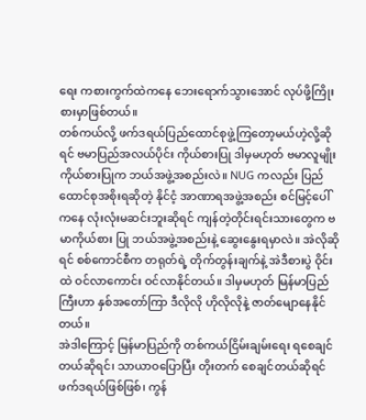ရေး ကစားကွက်ထဲကနေ ဘေးရောက်သွားအောင် လုပ်ဖို့ကြိုး စားမှာဖြစ်တယ်။
တစ်ကယ်လို့ ဖက်ဒရယ်ပြည်ထောင်စုဖွဲ့ကြတော့မယ်ဟဲ့လို့ဆိုရင် ဗမာပြည်အလယ်ပိုင်း ကိုယ်စားပြု ဒါမှမဟုတ် ဗမာလူမျိုးကိုယ်စားပြုက ဘယ်အဖွဲ့အစည်းလဲ။ NUG ကလည်း ပြည်ထောင်စုအစိုးရဆိုတဲ့ နိုင်ငံ့ အာဏာရအဖွဲ့အစည်း စင်မြင့်ပေါ်ကနေ လုံးလုံးမဆင်းဘူးဆိုရင် ကျန်တဲ့တိုင်းရင်းသားတွေက ဗမာကိုယ်စား ပြု ဘယ်အဖွဲ့အစည်းနဲ့ ဆွေးနွေးရမှာလဲ။ အဲလိုဆိုရင် စစ်ကောင်စီက တရုတ်ရဲ့ တိုက်တွန်းချက်နဲ့ အဲဒီစားပွဲ ဝိုင်းထဲ ဝင်လာကောင်း ဝင်လာနိုင်တယ်။ ဒါမှမဟုတ် မြန်မာပြည်ကြီးဟာ နှစ်အတော်ကြာ ဒီလိုလို ဟိုလိုလိုနဲ့ ဇာတ်မျောနေနိုင်တယ်။
အဲဒါကြောင့် မြန်မာပြည်ကို တစ်ကယ်ငြိမ်းချမ်းရေး ရစေချင်တယ်ဆိုရင်၊ သာယာဝပြောပြီး တိုးတက် စေချင်တယ်ဆိုရင် ဖက်ဒရယ်ဖြစ်ဖြစ်၊ ကွန်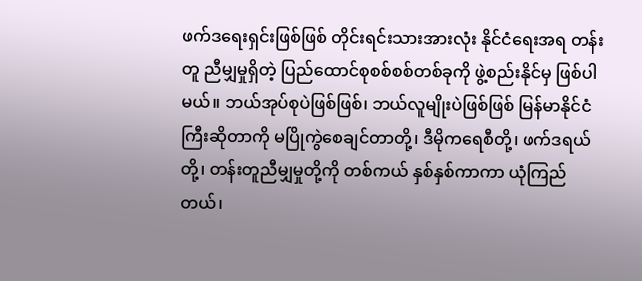ဖက်ဒရေးရှင်းဖြစ်ဖြစ် တိုင်းရင်းသားအားလုံး နိုင်ငံရေးအရ တန်းတူ ညီမျှမှုရှိတဲ့ ပြည်ထောင်စုစစ်စစ်တစ်ခုကို ဖွဲ့စည်းနိုင်မှ ဖြစ်ပါမယ်။ ဘယ်အုပ်စုပဲဖြစ်ဖြစ်၊ ဘယ်လူမျိုးပဲဖြစ်ဖြစ် မြန်မာနိုင်ငံကြီးဆိုတာကို မပြိုကွဲစေချင်တာတို့၊ ဒီမိုကရေစီတို့၊ ဖက်ဒရယ်တို့၊ တန်းတူညီမျှမှုတို့ကို တစ်ကယ် နှစ်နှစ်ကာကာ ယုံကြည်တယ်၊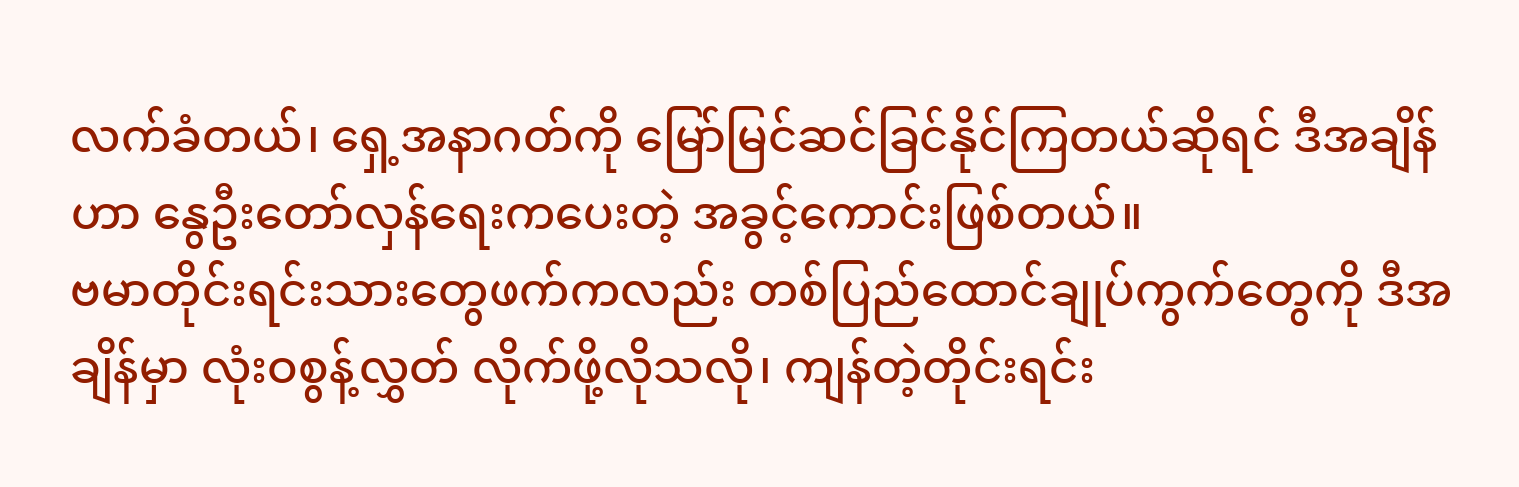လက်ခံတယ်၊ ရှေ့အနာဂတ်ကို မြော်မြင်ဆင်ခြင်နိုင်ကြတယ်ဆိုရင် ဒီအချိန်ဟာ နွေဦးတော်လှန်ရေးကပေးတဲ့ အခွင့်ကောင်းဖြစ်တယ်။
ဗမာတိုင်းရင်းသားတွေဖက်ကလည်း တစ်ပြည်ထောင်ချုပ်ကွက်တွေကို ဒီအချိန်မှာ လုံးဝစွန့်လွှတ် လိုက်ဖို့လိုသလို၊ ကျန်တဲ့တိုင်းရင်း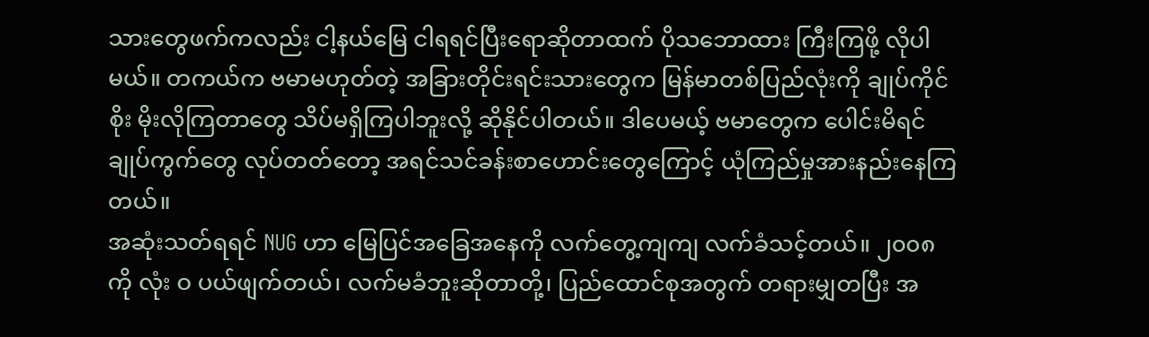သားတွေဖက်ကလည်း ငါ့နယ်မြေ ငါရရင်ပြီးရောဆိုတာထက် ပိုသဘောထား ကြီးကြဖို့ လိုပါမယ်။ တကယ်က ဗမာမဟုတ်တဲ့ အခြားတိုင်းရင်းသားတွေက မြန်မာတစ်ပြည်လုံးကို ချုပ်ကိုင်စိုး မိုးလိုကြတာတွေ သိပ်မရှိကြပါဘူးလို့ ဆိုနိုင်ပါတယ်။ ဒါပေမယ့် ဗမာတွေက ပေါင်းမိရင် ချုပ်ကွက်တွေ လုပ်တတ်တော့ အရင်သင်ခန်းစာဟောင်းတွေကြောင့် ယုံကြည်မှုအားနည်းနေကြတယ်။
အဆုံးသတ်ရရင် NUG ဟာ မြေပြင်အခြေအနေကို လက်တွေ့ကျကျ လက်ခံသင့်တယ်။ ၂၀၀၈ ကို လုံး ဝ ပယ်ဖျက်တယ်၊ လက်မခံဘူးဆိုတာတို့၊ ပြည်ထောင်စုအတွက် တရားမျှတပြီး အ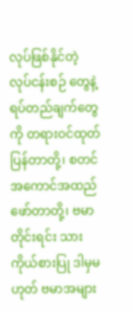လုပ်ဖြစ်နိုင်တဲ့ လုပ်ငန်းစဉ် တွေနဲ့ ရပ်တည်ချက်တွေကို တရားဝင်ထုတ်ပြန်တာတို့၊ စတင်အကောင်အထည်ဖော်တာတို့၊ ဗမာတိုင်းရင်း သား ကိုယ်စားပြု ဒါမှမဟုတ် ဗမာအများ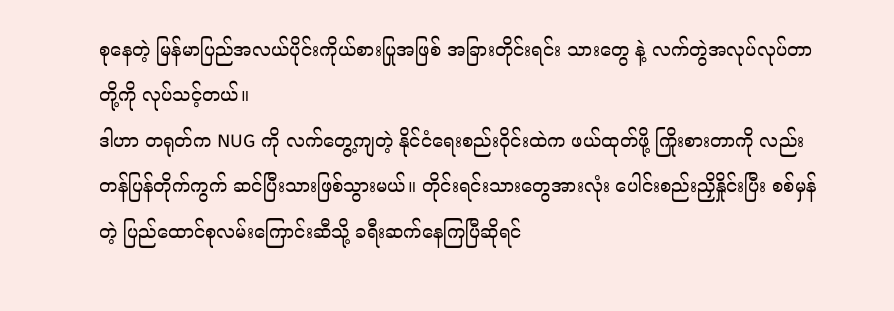စုနေတဲ့ မြန်မာပြည်အလယ်ပိုင်းကိုယ်စားပြုအဖြစ် အခြားတိုင်းရင်း သားတွေ နဲ့ လက်တွဲအလုပ်လုပ်တာတို့ကို လုပ်သင့်တယ်။
ဒါဟာ တရုတ်က NUG ကို လက်တွေ့ကျတဲ့ နိုင်ငံရေးစည်းဝိုင်းထဲက ဖယ်ထုတ်ဖို့ ကြိုးစားတာကို လည်း တန်ပြန်တိုက်ကွက် ဆင်ပြီးသားဖြစ်သွားမယ်။ တိုင်းရင်းသားတွေအားလုံး ပေါင်းစည်းညှိနှိုင်းပြီး စစ်မှန် တဲ့ ပြည်ထောင်စုလမ်းကြောင်းဆီသို့ ခရီးဆက်နေကြပြီဆိုရင်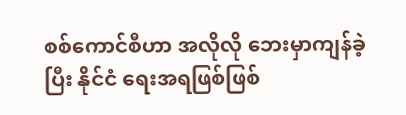စစ်ကောင်စီဟာ အလိုလို ဘေးမှာကျန်ခဲ့ပြီး နိုင်ငံ ရေးအရဖြစ်ဖြစ်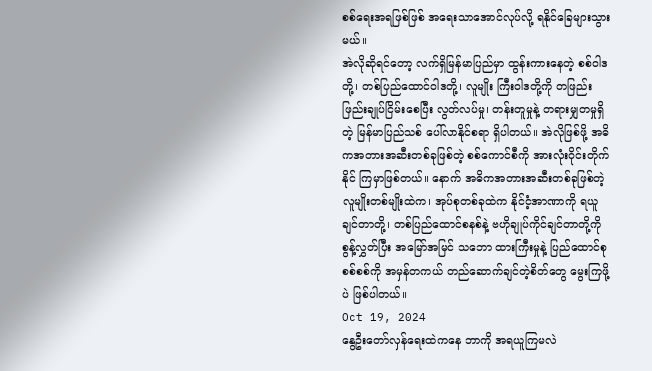စစ်ရေးအရဖြစ်ဖြစ် အရေးသာအောင်လုပ်လို့ ရနိုင်ခြေများသွားမယ်။
အဲလိုဆိုရင်တော့ လက်ရှိမြန်မာပြည်မှာ ထွန်းကားနေတဲ့ စစ်ဝါဒတို့၊ တစ်ပြည်ထောင်ဝါဒတို့၊ လူမျိုး ကြီးဝါဒတို့ကို တဖြည်းဖြည်းချုပ်ငြိမ်းစေပြီး လွတ်လပ်မှု၊ တန်းတူမှုနဲ့ တရားမျှတမှုရှိတဲ့ မြန်မာပြည်သစ် ပေါ်လာနိုင်စရာ ရှိပါတယ်။ အဲလိုဖြစ်ဖို့ အဓိကအတားအဆီးတစ်ခုဖြစ်တဲ့ စစ်ကောင်စီကို အားလုံးဝိုင်းတိုက်နိုင် ကြမှာဖြစ်တယ်။ နောက် အဓိကအတားအဆီးတစ်ခုဖြစ်တဲ့ လူမျိုးတစ်မျိုးထဲက၊ အုပ်စုတစ်ခုထဲက နိုင်ငံ့အာဏာကို ရယူချင်တာတို့၊ တစ်ပြည်ထောင်စနစ်နဲ့ ဗဟိုချုပ်ကိုင်ချင်တာတို့ကို စွန့်လွှတ်ပြီး အမြော်အမြင် သဘော ထားကြီးမှုနဲ့ ပြည်ထောင်စုစစ်စစ်ကို အမှန်တကယ် တည်ဆောက်ချင်တဲ့စိတ်တွေ မွေးကြဖို့ပဲ ဖြစ်ပါတယ်။
Oct 19, 2024
နွေဦးတော်လှန်ရေးထဲကနေ ဘာကို အရယူကြမလဲ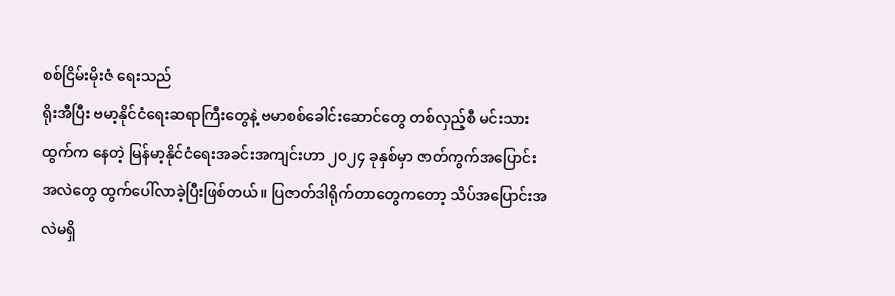စစ်ငြိမ်းမိုးဇံ ရေးသည်
ရိုးအီပြီး ဗမာ့နိုင်ငံရေးဆရာကြီးတွေနဲ့ ဗမာစစ်ခေါင်းဆောင်တွေ တစ်လှည့်စီ မင်းသားထွက်က နေတဲ့ မြန်မာ့နိုင်ငံရေးအခင်းအကျင်းဟာ ၂၀၂၄ ခုနှစ်မှာ ဇာတ်ကွက်အပြောင်းအလဲတွေ ထွက်ပေါ်လာခဲ့ပြီးဖြစ်တယ်။ ပြဇာတ်ဒါရိုက်တာတွေကတော့ သိပ်အပြောင်းအလဲမရှိ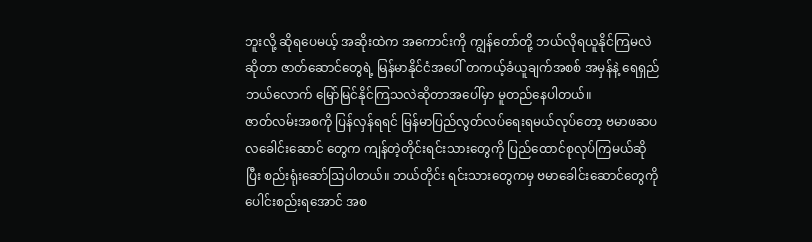ဘူးလို့ ဆိုရပေမယ့် အဆိုးထဲက အကောင်းကို ကျွန်တော်တို့ ဘယ်လိုရယူနိုင်ကြမလဲဆိုတာ ဇာတ်ဆောင်တွေရဲ့ မြန်မာနိုင်ငံအပေါ် တကယ့်ခံယူချက်အစစ် အမှန်နဲ့ ရေရှည်ဘယ်လောက် မြော်မြင်နိုင်ကြသလဲဆိုတာအပေါ်မှာ မူတည်နေပါတယ်။
ဇာတ်လမ်းအစကို ပြန်လှန်ရရင် မြန်မာပြည်လွတ်လပ်ရေးရမယ်လုပ်တော့ ဗမာဖဆပလခေါင်းဆောင် တွေက ကျန်တဲ့တိုင်းရင်းသားတွေကို ပြည်ထောင်စုလုပ်ကြမယ်ဆိုပြီး စည်းရုံးဆော်ဩပါတယ်။ ဘယ်တိုင်း ရင်းသားတွေကမှ ဗမာခေါင်းဆောင်တွေကို ပေါင်းစည်းရအောင် အစ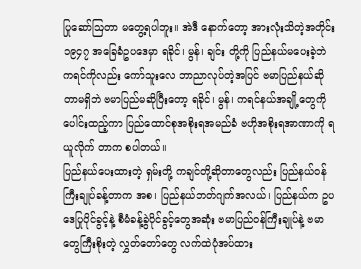ပြုဆော်ဩတာ မတွေ့ရပါဘူး။ အဲဒီ နောက်တော့ အားလုံးသိတဲ့အတိုင်း ၁၉၄၇ အခြေခံဥပဒေမှာ ရခိုင်၊ မွန်၊ ချင်း တို့ကို ပြည်နယ်မပေးခဲ့ဘဲ ကရင်ကိုလည်း ကော်သူးလေ ဘာညာလုပ်တဲ့အပြင် ဗမာပြည်နယ်ဆိုတာမရှိဘဲ ဗမာပြည်မဆိုပြီးတော့ ရခိုင်၊ မွန်၊ ကရင်နယ်အချို့တွေကို ပေါင်းထည့်ကာ ပြည်ထောင်စုအစိုးရအမည်ခံ ဗဟိုအစိုးရအာဏာကို ရယူလိုက် တာက စပါတယ်။
ပြည်နယ်ပေးထားတဲ့ ရှမ်းတို့ ကချင်တို့ဆိုတာတွေလည်း ပြည်နယ်ဝန်ကြီးချုပ်ခန့်တာက အစ၊ ပြည်နယ်ဘတ်ဂျက်အလယ်၊ ပြည်နယ်က ဥပဒေပြုပိုင်ခွင့်နဲ့ စီမံခန့်ခွဲပိုင်ခွင့်တွေအဆုံး ဗမာပြည်ဝန်ကြီးချုပ်နဲ့ ဗမာတွေကြီးစိုးတဲ့ လွှတ်တော်တွေ လက်ထဲပုံအပ်ထား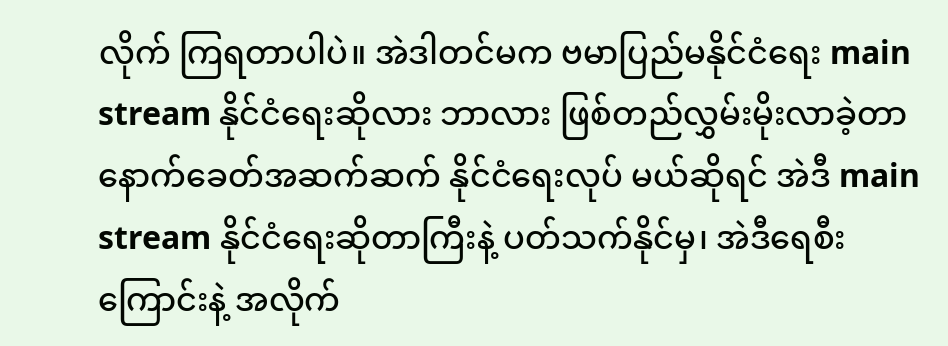လိုက် ကြရတာပါပဲ။ အဲဒါတင်မက ဗမာပြည်မနိုင်ငံရေး main stream နိုင်ငံရေးဆိုလား ဘာလား ဖြစ်တည်လွှမ်းမိုးလာခဲ့တာ နောက်ခေတ်အဆက်ဆက် နိုင်ငံရေးလုပ် မယ်ဆိုရင် အဲဒီ main stream နိုင်ငံရေးဆိုတာကြီးနဲ့ ပတ်သက်နိုင်မှ၊ အဲဒီရေစီးကြောင်းနဲ့ အလိုက်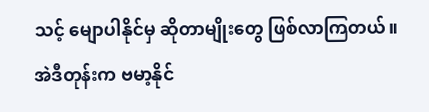သင့် မျောပါနိုင်မှ ဆိုတာမျိုးတွေ ဖြစ်လာကြတယ်။
အဲဒီတုန်းက ဗမာ့နိုင်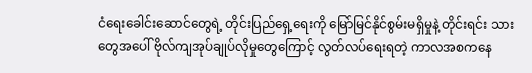ငံရေးခေါင်းဆောင်တွေရဲ့ တိုင်းပြည်ရှေ့ရေးကို မြော်မြင်နိုင်စွမ်းမရှိမှုနဲ့ တိုင်းရင်း သားတွေအပေါ် ဗိုလ်ကျအုပ်ချုပ်လိုမှုတွေကြောင့် လွတ်လပ်ရေးရတဲ့ ကာလအစကနေ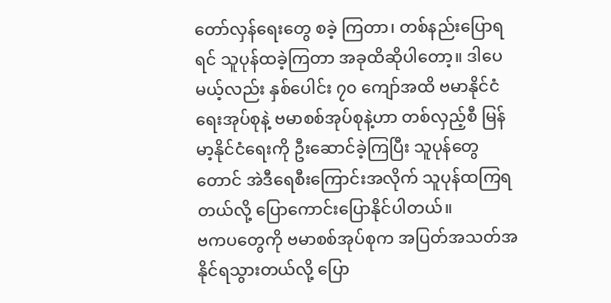တော်လှန်ရေးတွေ စခဲ့ ကြတာ၊ တစ်နည်းပြောရရင် သူပုန်ထခဲ့ကြတာ အခုထိဆိုပါတော့။ ဒါပေမယ့်လည်း နှစ်ပေါင်း ၇၀ ကျော်အထိ ဗမာနိုင်ငံရေးအုပ်စုနဲ့ ဗမာစစ်အုပ်စုနဲ့ဟာ တစ်လှည့်စီ မြန်မာ့နိုင်ငံရေးကို ဦးဆောင်ခဲ့ကြပြီး သူပုန်တွေတောင် အဲဒီရေစီးကြောင်းအလိုက် သူပုန်ထကြရတယ်လို့ ပြောကောင်းပြောနိုင်ပါတယ်။
ဗကပတွေကို ဗမာစစ်အုပ်စုက အပြတ်အသတ်အနိုင်ရသွားတယ်လို့ ပြော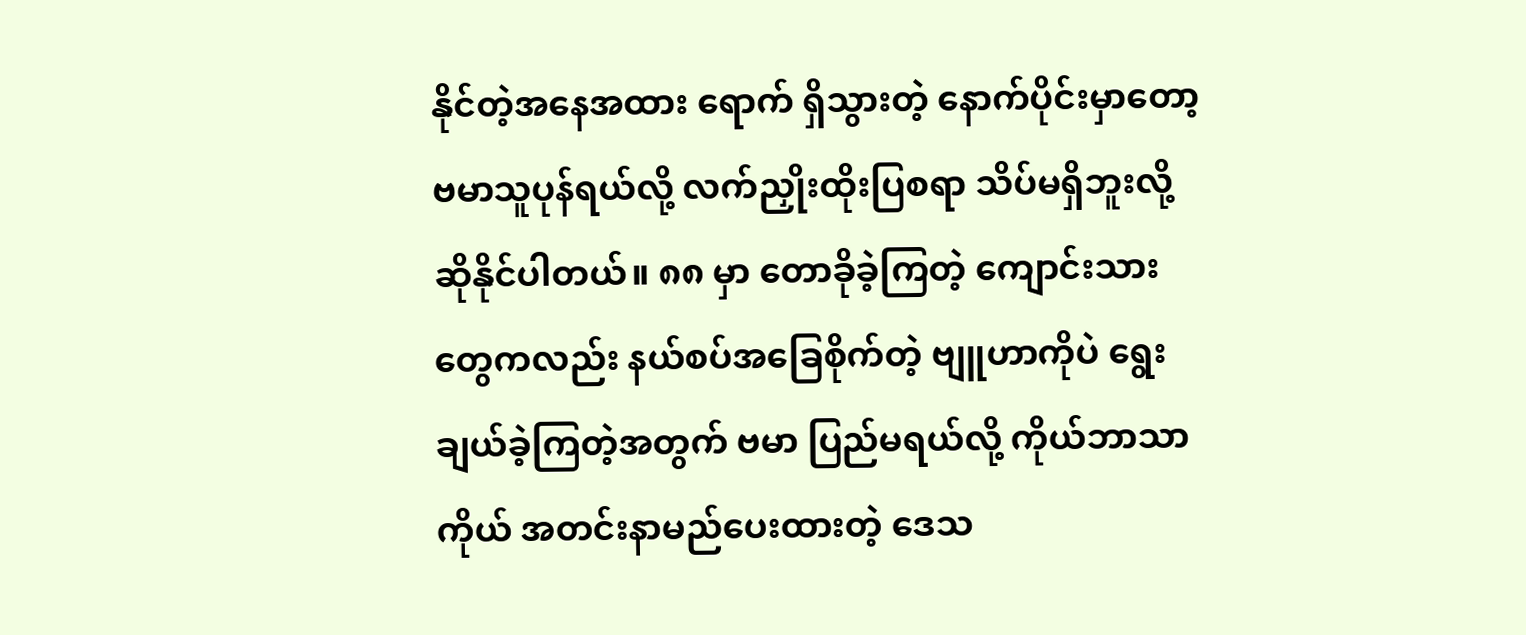နိုင်တဲ့အနေအထား ရောက် ရှိသွားတဲ့ နောက်ပိုင်းမှာတော့ ဗမာသူပုန်ရယ်လို့ လက်ညှိုးထိုးပြစရာ သိပ်မရှိဘူးလို့ ဆိုနိုင်ပါတယ်။ ၈၈ မှာ တောခိုခဲ့ကြတဲ့ ကျောင်းသားတွေကလည်း နယ်စပ်အခြေစိုက်တဲ့ ဗျူဟာကိုပဲ ရွေးချယ်ခဲ့ကြတဲ့အတွက် ဗမာ ပြည်မရယ်လို့ ကိုယ်ဘာသာကိုယ် အတင်းနာမည်ပေးထားတဲ့ ဒေသ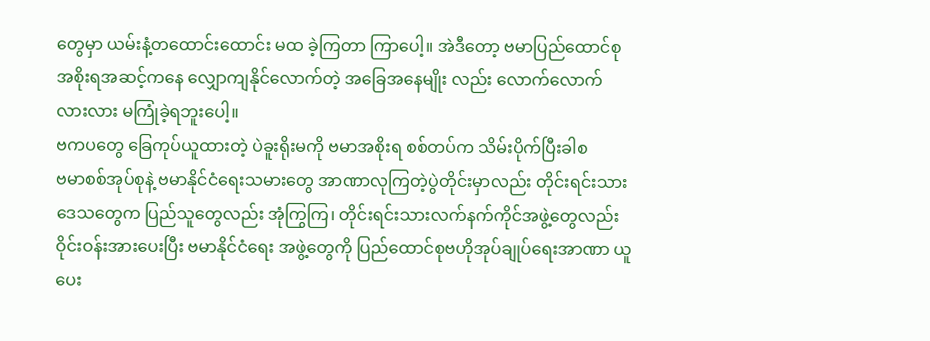တွေမှာ ယမ်းနံ့တထောင်းထောင်း မထ ခဲ့ကြတာ ကြာပေါ့။ အဲဒီတော့ ဗမာပြည်ထောင်စုအစိုးရအဆင့်ကနေ လျှောကျနိုင်လောက်တဲ့ အခြေအနေမျိုး လည်း လောက်လောက်လားလား မကြုံခဲ့ရဘူးပေါ့။
ဗကပတွေ ခြေကုပ်ယူထားတဲ့ ပဲခူးရိုးမကို ဗမာအစိုးရ စစ်တပ်က သိမ်းပိုက်ပြီးခါစ
ဗမာစစ်အုပ်စုနဲ့ ဗမာနိုင်ငံရေးသမားတွေ အာဏာလုကြတဲ့ပွဲတိုင်းမှာလည်း တိုင်းရင်းသားဒေသတွေက ပြည်သူတွေလည်း အုံကြွကြ၊ တိုင်းရင်းသားလက်နက်ကိုင်အဖွဲ့တွေလည်း ဝိုင်းဝန်းအားပေးပြီး ဗမာနိုင်ငံရေး အဖွဲ့တွေကို ပြည်ထောင်စုဗဟိုအုပ်ချုပ်ရေးအာဏာ ယူပေး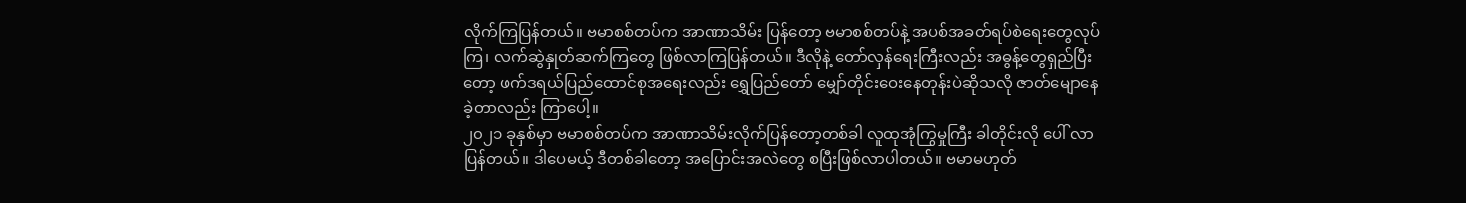လိုက်ကြပြန်တယ်။ ဗမာစစ်တပ်က အာဏာသိမ်း ပြန်တော့ ဗမာစစ်တပ်နဲ့ အပစ်အခတ်ရပ်စဲရေးတွေလုပ်ကြ၊ လက်ဆွဲနှုတ်ဆက်ကြတွေ ဖြစ်လာကြပြန်တယ်။ ဒီလိုနဲ့ တော်လှန်ရေးကြီးလည်း အဓွန့်တွေရှည်ပြီးတော့ ဖက်ဒရယ်ပြည်ထောင်စုအရေးလည်း ရွှေပြည်တော် မျှော်တိုင်းဝေးနေတုန်းပဲဆိုသလို ဇာတ်မျောနေခဲ့တာလည်း ကြာပေါ့။
၂၀၂၁ ခုနှစ်မှာ ဗမာစစ်တပ်က အာဏာသိမ်းလိုက်ပြန်တော့တစ်ခါ လူထုအုံကြွမှုကြီး ခါတိုင်းလို ပေါ် လာပြန်တယ်။ ဒါပေမယ့် ဒီတစ်ခါတော့ အပြောင်းအလဲတွေ စပြီးဖြစ်လာပါတယ်။ ဗမာမဟုတ်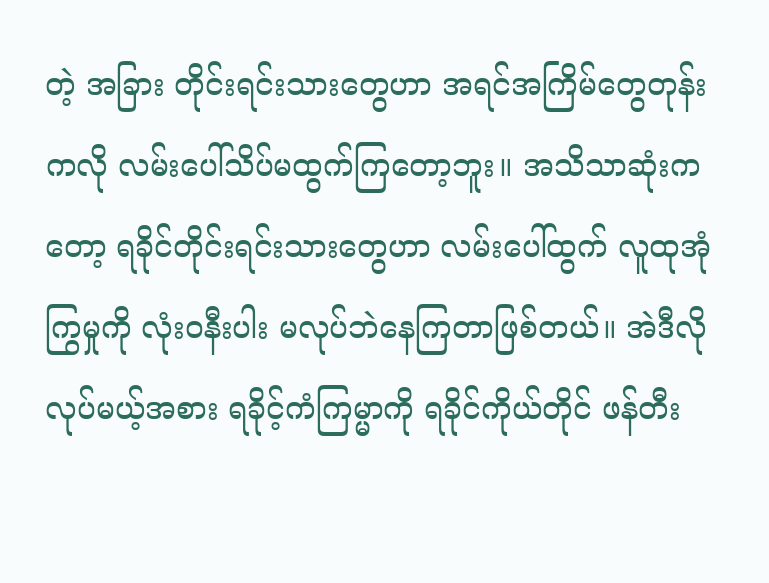တဲ့ အခြား တိုင်းရင်းသားတွေဟာ အရင်အကြိမ်တွေတုန်းကလို လမ်းပေါ်သိပ်မထွက်ကြတော့ဘူး။ အသိသာဆုံးကတော့ ရခိုင်တိုင်းရင်းသားတွေဟာ လမ်းပေါ်ထွက် လူထုအုံကြွမှုကို လုံးဝနီးပါး မလုပ်ဘဲနေကြတာဖြစ်တယ်။ အဲဒီလို လုပ်မယ့်အစား ရခိုင့်ကံကြမ္မာကို ရခိုင်ကိုယ်တိုင် ဖန်တီး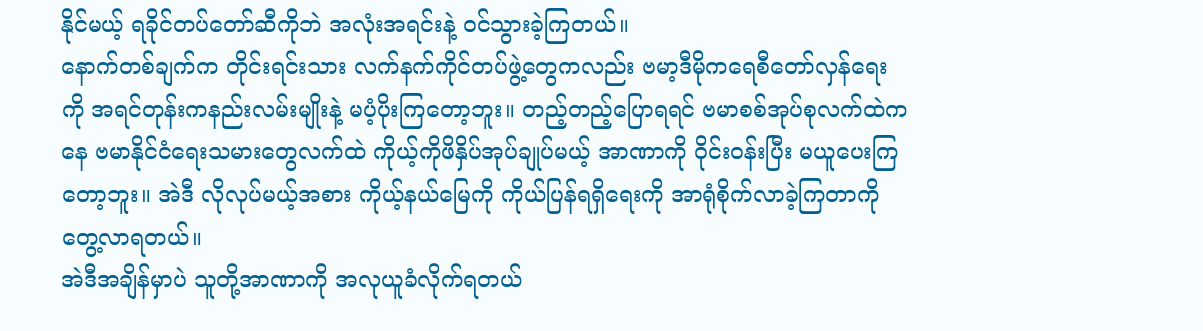နိုင်မယ့် ရခိုင်တပ်တော်ဆီကိုဘဲ အလုံးအရင်းနဲ့ ဝင်သွားခဲ့ကြတယ်။
နောက်တစ်ချက်က တိုင်းရင်းသား လက်နက်ကိုင်တပ်ဖွဲ့တွေကလည်း ဗမာ့ဒီမိုကရေစီတော်လှန်ရေး ကို အရင်တုန်းကနည်းလမ်းမျိုးနဲ့ မပံ့ပိုးကြတော့ဘူး။ တည့်တည့်ပြောရရင် ဗမာစစ်အုပ်စုလက်ထဲကနေ ဗမာနိုင်ငံရေးသမားတွေလက်ထဲ ကိုယ့်ကိုဖိနှိပ်အုပ်ချုပ်မယ့် အာဏာကို ဝိုင်းဝန်းပြီး မယူပေးကြတော့ဘူး။ အဲဒီ လိုလုပ်မယ့်အစား ကိုယ့်နယ်မြေကို ကိုယ်ပြန်ရရှိရေးကို အာရုံစိုက်လာခဲ့ကြတာကို တွေ့လာရတယ်။
အဲဒီအချိန်မှာပဲ သူတို့အာဏာကို အလုယူခံလိုက်ရတယ်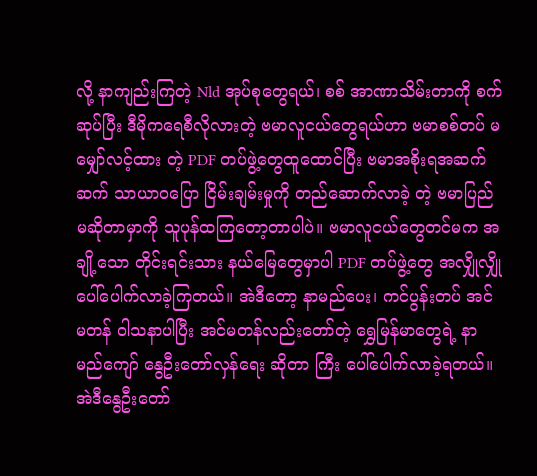လို့ နာကျည်းကြတဲ့ Nld အုပ်စုတွေရယ်၊ စစ် အာဏာသိမ်းတာကို စက်ဆုပ်ပြီး ဒီမိုကရေစီလိုလားတဲ့ ဗမာလူငယ်တွေရယ်ဟာ ဗမာစစ်တပ် မမျှော်လင့်ထား တဲ့ PDF တပ်ဖွဲ့တွေထူထောင်ပြီး ဗမာအစိုးရအဆက်ဆက် သာယာဝပြော ငြိမ်းချမ်းမှုကို တည်ဆောက်လာခဲ့ တဲ့ ဗမာပြည်မဆိုတာမှာကို သူပုန်ထကြတော့တာပါပဲ။ ဗမာလူငယ်တွေတင်မက အချို့သော တိုင်းရင်းသား နယ်မြေတွေမှာပါ PDF တပ်ဖွဲ့တွေ အလျှိုလျှိုပေါ်ပေါက်လာခဲ့ကြတယ်။ အဲဒီတော့ နာမည်ပေး၊ ကင်ပွန်းတပ် အင်မတန် ဝါသနာပါပြီး အင်မတန်လည်းတော်တဲ့ ရွှေမြန်မာတွေရဲ့ နာမည်ကျော် နွေဦးတော်လှန်ရေး ဆိုတာ ကြီး ပေါ်ပေါက်လာခဲ့ရတယ်။
အဲဒီနွေဦးတော်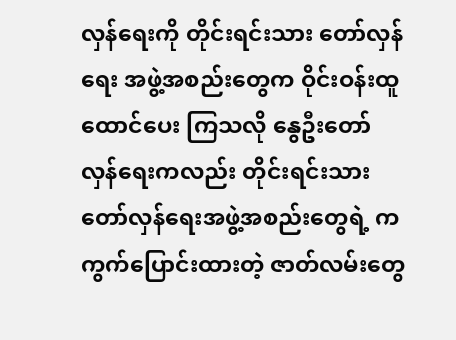လှန်ရေးကို တိုင်းရင်းသား တော်လှန်ရေး အဖွဲ့အစည်းတွေက ဝိုင်းဝန်းထူထောင်ပေး ကြသလို နွေဦးတော်လှန်ရေးကလည်း တိုင်းရင်းသား တော်လှန်ရေးအဖွဲ့အစည်းတွေရဲ့ ကကွက်ပြောင်းထားတဲ့ ဇာတ်လမ်းတွေ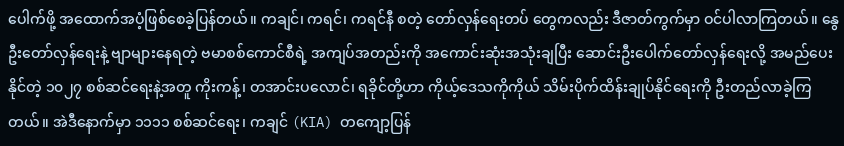ပေါက်ဖို့ အထောက်အပံ့ဖြစ်စေခဲ့ပြန်တယ်။ ကချင်၊ ကရင်၊ ကရင်နီ စတဲ့ တော်လှန်ရေးတပ် တွေကလည်း ဒီဇာတ်ကွက်မှာ ဝင်ပါလာကြတယ်။ နွေဦးတော်လှန်ရေးနဲ့ ဗျာများနေရတဲ့ ဗမာစစ်ကောင်စီရဲ့ အကျပ်အတည်းကို အကောင်းဆုံးအသုံးချပြီး ဆောင်းဦးပေါက်တော်လှန်ရေးလို့ အမည်ပေးနိုင်တဲ့ ၁၀၂၇ စစ်ဆင်ရေးနဲ့အတူ ကိုးကန့်၊ တအာင်းပလောင်၊ ရခိုင်တို့ဟာ ကိုယ့်ဒေသကိုကိုယ် သိမ်းပိုက်ထိန်းချုပ်နိုင်ရေးကို ဦးတည်လာခဲ့ကြတယ်။ အဲဒီနောက်မှာ ၁၁၁၁ စစ်ဆင်ရေး၊ ကချင် (KIA) တကျော့ပြန်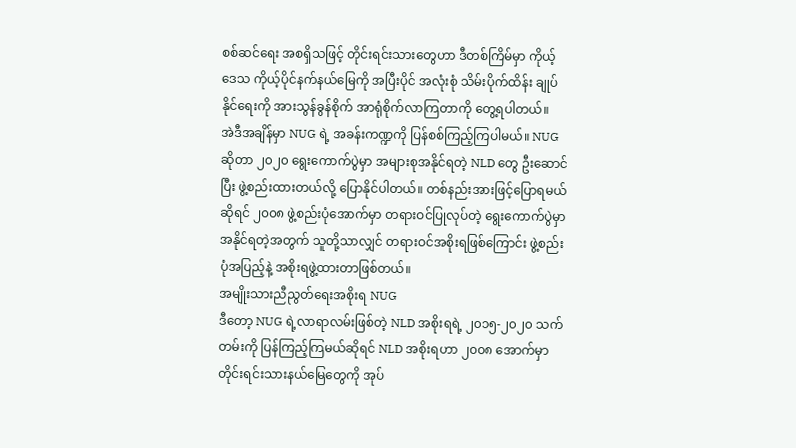စစ်ဆင်ရေး အစရှိသဖြင့် တိုင်းရင်းသားတွေဟာ ဒီတစ်ကြိမ်မှာ ကိုယ့်ဒေသ ကိုယ့်ပိုင်နက်နယ်မြေကို အပြီးပိုင် အလုံးစုံ သိမ်းပိုက်ထိန်း ချုပ်နိုင်ရေးကို အားသွန်ခွန်စိုက် အာရုံစိုက်လာကြတာကို တွေ့ရပါတယ်။
အဲဒီအချိန်မှာ NUG ရဲ့ အခန်းကဏ္ဍကို ပြန်စစ်ကြည့်ကြပါမယ်။ NUG ဆိုတာ ၂၀၂၀ ရွေးကောက်ပွဲမှာ အများစုအနိုင်ရတဲ့ NLD တွေ ဦးဆောင်ပြီး ဖွဲ့စည်းထားတယ်လို့ ပြောနိုင်ပါတယ်။ တစ်နည်းအားဖြင့်ပြောရမယ် ဆိုရင် ၂၀၀၈ ဖွဲ့စည်းပုံအောက်မှာ တရားဝင်ပြုလုပ်တဲ့ ရွေးကောက်ပွဲမှာ အနိုင်ရတဲ့အတွက် သူတို့သာလျှင် တရားဝင်အစိုးရဖြစ်ကြောင်း ဖွဲ့စည်းပုံအပြည့်နဲ့ အစိုးရဖွဲ့ထားတာဖြစ်တယ်။
အမျိုးသားညီညွတ်ရေးအစိုးရ NUG
ဒီတော့ NUG ရဲ့လာရာလမ်းဖြစ်တဲ့ NLD အစိုးရရဲ့ ၂၀၁၅-၂၀၂၀ သက်တမ်းကို ပြန်ကြည့်ကြမယ်ဆိုရင် NLD အစိုးရဟာ ၂၀၀၈ အောက်မှာ တိုင်းရင်းသားနယ်မြေတွေကို အုပ်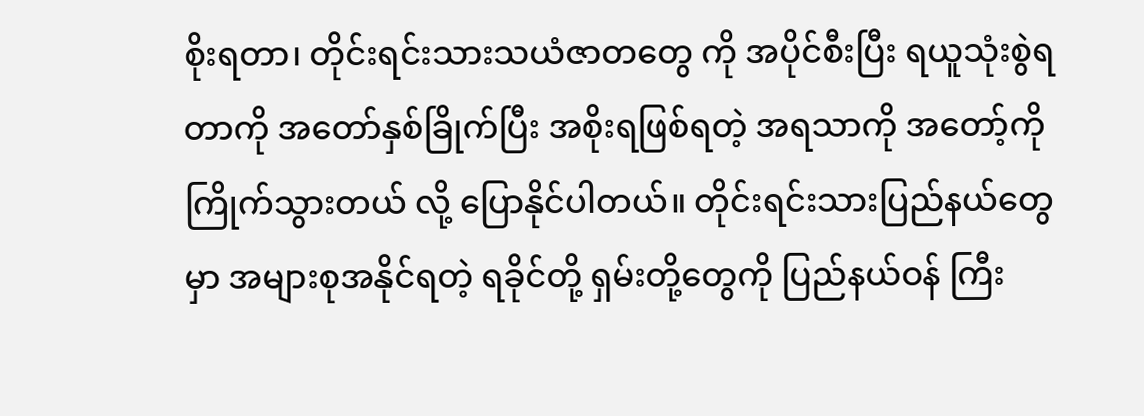စိုးရတာ၊ တိုင်းရင်းသားသယံဇာတတွေ ကို အပိုင်စီးပြီး ရယူသုံးစွဲရတာကို အတော်နှစ်ခြိုက်ပြီး အစိုးရဖြစ်ရတဲ့ အရသာကို အတော့်ကို ကြိုက်သွားတယ် လို့ ပြောနိုင်ပါတယ်။ တိုင်းရင်းသားပြည်နယ်တွေမှာ အများစုအနိုင်ရတဲ့ ရခိုင်တို့ ရှမ်းတို့တွေကို ပြည်နယ်ဝန် ကြီး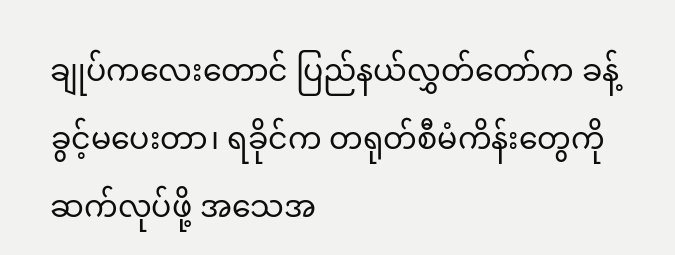ချုပ်ကလေးတောင် ပြည်နယ်လွှတ်တော်က ခန့်ခွင့်မပေးတာ၊ ရခိုင်က တရုတ်စီမံကိန်းတွေကို ဆက်လုပ်ဖို့ အသေအ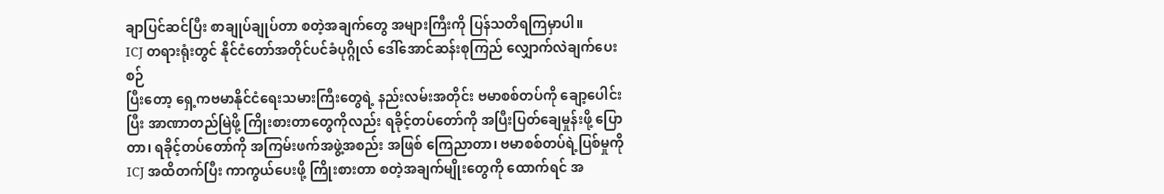ချာပြင်ဆင်ပြီး စာချုပ်ချုပ်တာ စတဲ့အချက်တွေ အများကြီးကို ပြန်သတိရကြမှာပါ။
ICJ တရားရုံးတွင် နိုင်ငံတော်အတိုင်ပင်ခံပုဂ္ဂိုလ် ဒေါ်အောင်ဆန်းစုကြည် လျှောက်လဲချက်ပေးစဉ်
ပြီးတော့ ရှေ့ကဗမာနိုင်ငံရေးသမားကြီးတွေရဲ့ နည်းလမ်းအတိုင်း ဗမာစစ်တပ်ကို ချော့ပေါင်းပြီး အာဏာတည်မြဲဖို့ ကြိုးစားတာတွေကိုလည်း ရခိုင့်တပ်တော်ကို အပြီးပြတ်ချေမှုန်းဖို့ ပြောတာ၊ ရခိုင့်တပ်တော်ကို အကြမ်းဖက်အဖွဲ့အစည်း အဖြစ် ကြေညာတာ၊ ဗမာစစ်တပ်ရဲ့ပြစ်မှုကို ICJ အထိတက်ပြီး ကာကွယ်ပေးဖို့ ကြိုးစားတာ စတဲ့အချက်မျိုးတွေကို ထောက်ရင် အ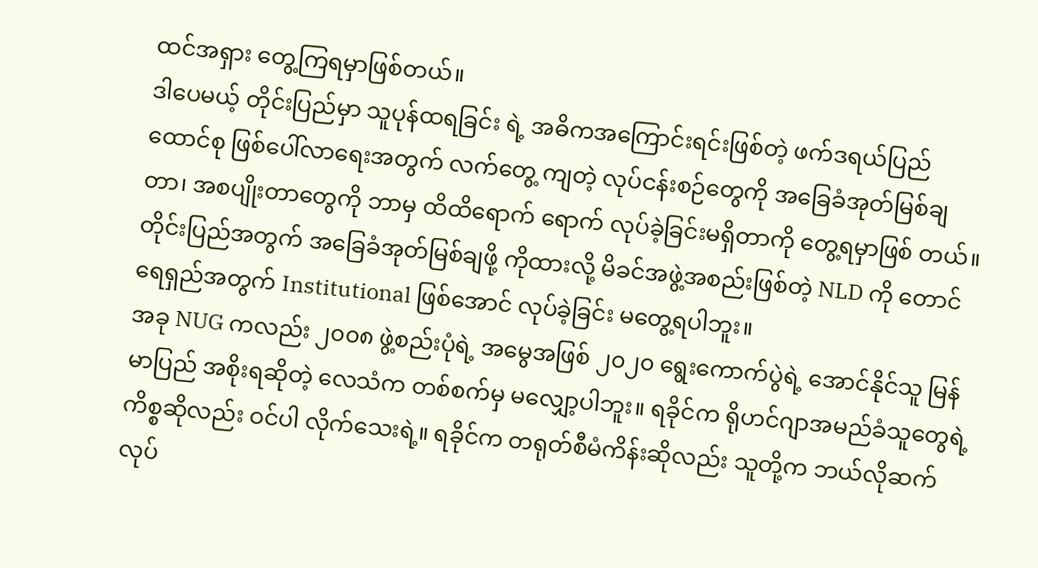ထင်အရှား တွေ့ကြရမှာဖြစ်တယ်။
ဒါပေမယ့် တိုင်းပြည်မှာ သူပုန်ထရခြင်း ရဲ့ အဓိကအကြောင်းရင်းဖြစ်တဲ့ ဖက်ဒရယ်ပြည် ထောင်စု ဖြစ်ပေါ်လာရေးအတွက် လက်တွေ့ ကျတဲ့ လုပ်ငန်းစဉ်တွေကို အခြေခံအုတ်မြစ်ချ တာ၊ အစပျိုးတာတွေကို ဘာမှ ထိထိရောက် ရောက် လုပ်ခဲ့ခြင်းမရှိတာကို တွေ့ရမှာဖြစ် တယ်။ တိုင်းပြည်အတွက် အခြေခံအုတ်မြစ်ချဖို့ ကိုထားလို့ မိခင်အဖွဲ့အစည်းဖြစ်တဲ့ NLD ကို တောင် ရေရှည်အတွက် Institutional ဖြစ်အောင် လုပ်ခဲ့ခြင်း မတွေ့ရပါဘူး။
အခု NUG ကလည်း ၂၀၀၈ ဖွဲ့စည်းပုံရဲ့ အမွေအဖြစ် ၂၀၂၀ ရွေးကောက်ပွဲရဲ့ အောင်နိုင်သူ မြန်မာပြည် အစိုးရဆိုတဲ့ လေသံက တစ်စက်မှ မလျှော့ပါဘူး။ ရခိုင်က ရိုဟင်ဂျာအမည်ခံသူတွေရဲ့ကိစ္စဆိုလည်း ဝင်ပါ လိုက်သေးရဲ့။ ရခိုင်က တရုတ်စီမံကိန်းဆိုလည်း သူတို့က ဘယ်လိုဆက်လုပ်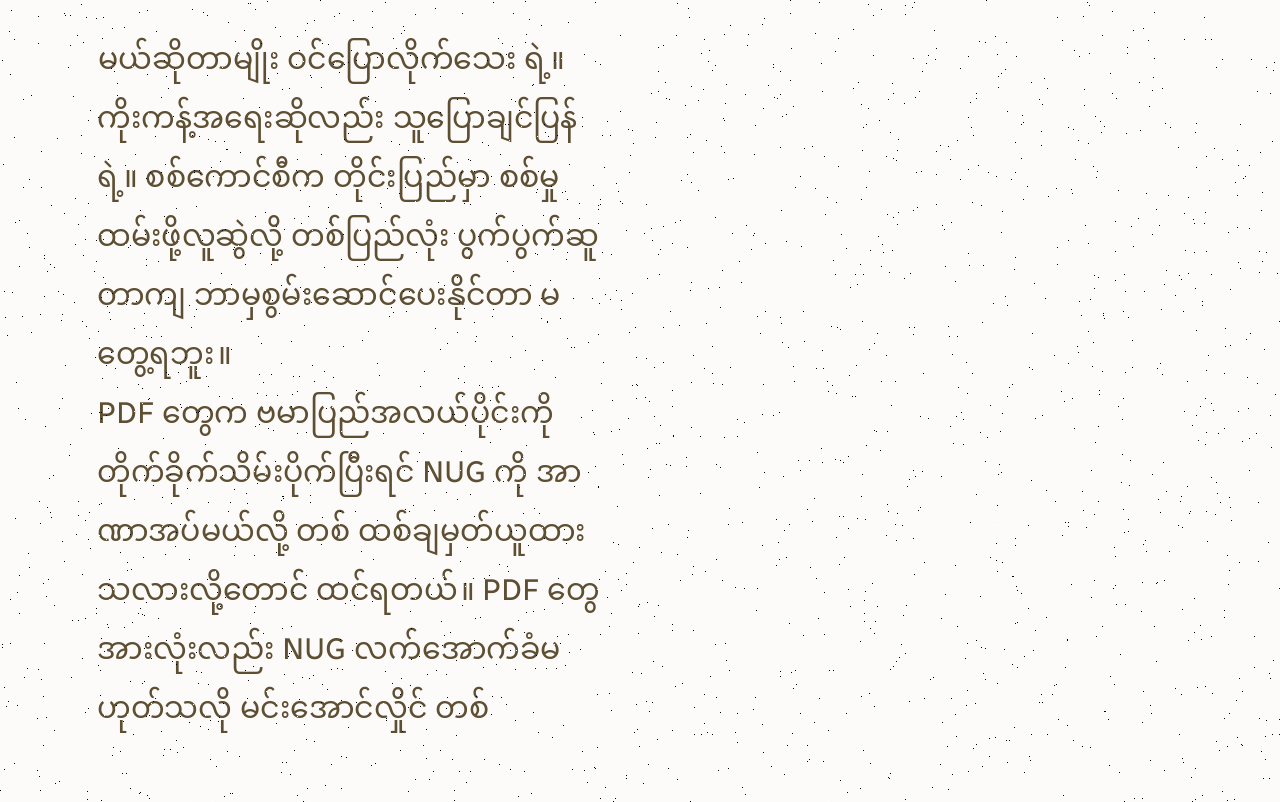မယ်ဆိုတာမျိုး ဝင်ပြောလိုက်သေး ရဲ့။ ကိုးကန့်အရေးဆိုလည်း သူပြောချင်ပြန်ရဲ့။ စစ်ကောင်စီက တိုင်းပြည်မှာ စစ်မှုထမ်းဖို့လူဆွဲလို့ တစ်ပြည်လုံး ပွက်ပွက်ဆူတာကျ ဘာမှစွမ်းဆောင်ပေးနိုင်တာ မတွေ့ရဘူး။
PDF တွေက ဗမာပြည်အလယ်ပိုင်းကို တိုက်ခိုက်သိမ်းပိုက်ပြီးရင် NUG ကို အာဏာအပ်မယ်လို့ တစ် ထစ်ချမှတ်ယူထားသလားလို့တောင် ထင်ရတယ်။ PDF တွေ အားလုံးလည်း NUG လက်အောက်ခံမဟုတ်သလို မင်းအောင်လှိုင် တစ်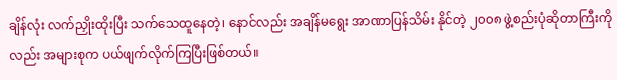ချိန်လုံး လက်ညှိုးထိုးပြီး သက်သေထူနေတဲ့၊ နောင်လည်း အချိန်မရွေး အာဏာပြန်သိမ်း နိုင်တဲ့ ၂၀၀၈ ဖွဲ့စည်းပုံဆိုတာကြီးကိုလည်း အများစုက ပယ်ဖျက်လိုက်ကြပြီးဖြစ်တယ်။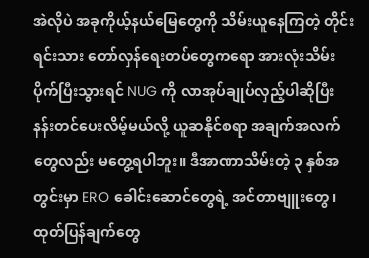အဲလိုပဲ အခုကိုယ့်နယ်မြေတွေကို သိမ်းယူနေကြတဲ့ တိုင်းရင်းသား တော်လှန်ရေးတပ်တွေကရော အားလုံးသိမ်းပိုက်ပြီးသွားရင် NUG ကို လာအုပ်ချုပ်လှည့်ပါဆိုပြီး နန်းတင်ပေးလိမ့်မယ်လို့ ယူဆနိုင်စရာ အချက်အလက်တွေလည်း မတွေ့ရပါဘူး။ ဒီအာဏာသိမ်းတဲ့ ၃ နှစ်အတွင်းမှာ ERO ခေါင်းဆောင်တွေရဲ့ အင်တာဗျူးတွေ၊ ထုတ်ပြန်ချက်တွေ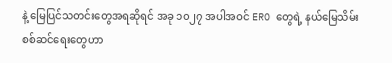နဲ့ မြေပြင်သတင်းတွေအရဆိုရင် အခု ၁၀၂၇ အပါအဝင် ERO တွေရဲ့ နယ်မြေသိမ်းစစ်ဆင်ရေးတွေဟာ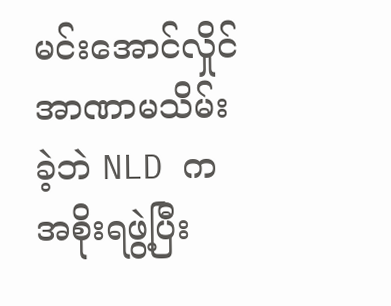မင်းအောင်လှိုင် အာဏာမသိမ်းခဲ့ဘဲ NLD က အစိုးရဖွဲ့ပြီး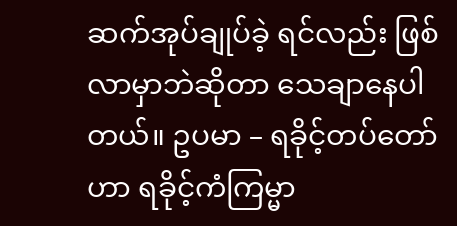ဆက်အုပ်ချုပ်ခဲ့ ရင်လည်း ဖြစ်လာမှာဘဲဆိုတာ သေချာနေပါတယ်။ ဥပမာ – ရခိုင့်တပ်တော်ဟာ ရခိုင့်ကံကြမ္မာ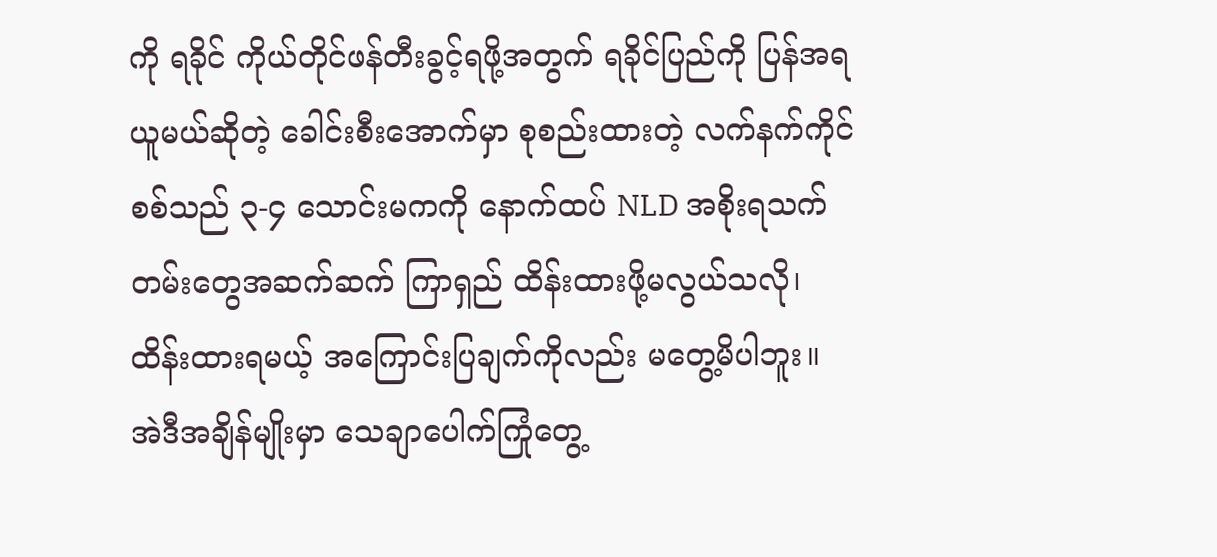ကို ရခိုင် ကိုယ်တိုင်ဖန်တီးခွင့်ရဖို့အတွက် ရခိုင်ပြည်ကို ပြန်အရယူမယ်ဆိုတဲ့ ခေါင်းစီးအောက်မှာ စုစည်းထားတဲ့ လက်နက်ကိုင်စစ်သည် ၃-၄ သောင်းမကကို နောက်ထပ် NLD အစိုးရသက်တမ်းတွေအဆက်ဆက် ကြာရှည် ထိန်းထားဖို့မလွယ်သလို၊ ထိန်းထားရမယ့် အကြောင်းပြချက်ကိုလည်း မတွေ့မိပါဘူး။
အဲဒီအချိန်မျိုးမှာ သေချာပေါက်ကြုံတွေ့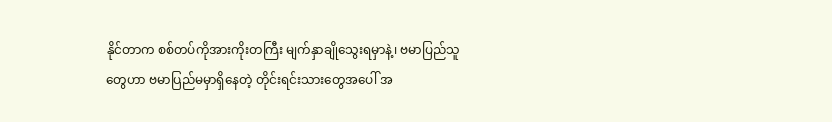နိုင်တာက စစ်တပ်ကိုအားကိုးတကြီး မျက်နှာချိုသွေးရမှာနဲ့၊ ဗမာပြည်သူတွေဟာ ဗမာပြည်မမှာရှိနေတဲ့ တိုင်းရင်းသားတွေအပေါ် အ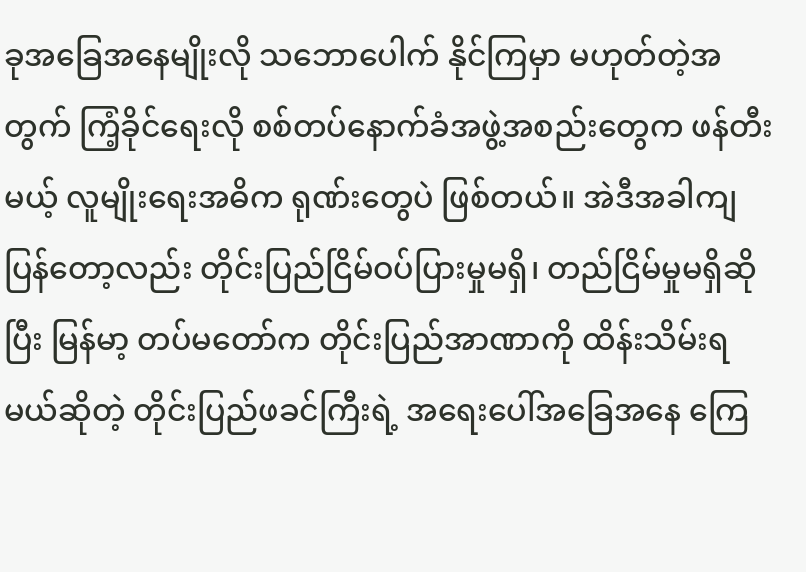ခုအခြေအနေမျိုးလို သဘောပေါက် နိုင်ကြမှာ မဟုတ်တဲ့အတွက် ကြံ့ခိုင်ရေးလို စစ်တပ်နောက်ခံအဖွဲ့အစည်းတွေက ဖန်တီးမယ့် လူမျိုးရေးအဓိက ရုဏ်းတွေပဲ ဖြစ်တယ်။ အဲဒီအခါကျပြန်တော့လည်း တိုင်းပြည်ငြိမ်ဝပ်ပြားမှုမရှိ၊ တည်ငြိမ်မှုမရှိဆိုပြီး မြန်မာ့ တပ်မတော်က တိုင်းပြည်အာဏာကို ထိန်းသိမ်းရမယ်ဆိုတဲ့ တိုင်းပြည်ဖခင်ကြီးရဲ့ အရေးပေါ်အခြေအနေ ကြေ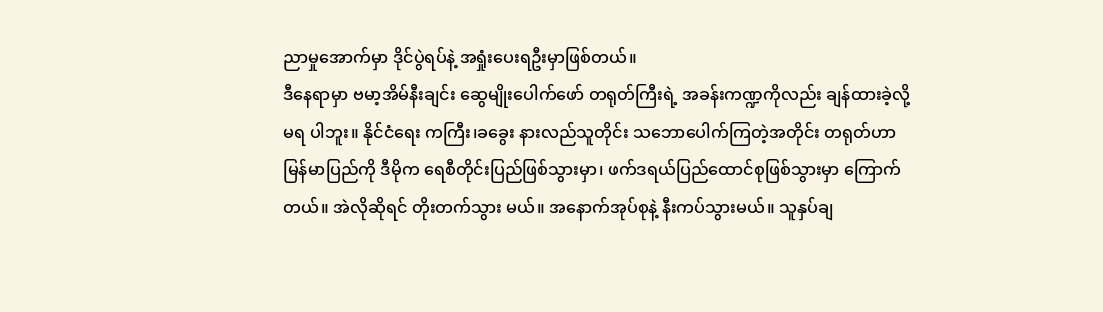ညာမှုအောက်မှာ ဒိုင်ပွဲရပ်နဲ့ အရှုံးပေးရဦးမှာဖြစ်တယ်။
ဒီနေရာမှာ ဗမာ့အိမ်နီးချင်း ဆွေမျိုးပေါက်ဖော် တရုတ်ကြီးရဲ့ အခန်းကဏ္ဍကိုလည်း ချန်ထားခဲ့လို့ မရ ပါဘူး။ နိုင်ငံရေး ကကြီး၊ခခွေး နားလည်သူတိုင်း သဘောပေါက်ကြတဲ့အတိုင်း တရုတ်ဟာ မြန်မာပြည်ကို ဒီမိုက ရေစီတိုင်းပြည်ဖြစ်သွားမှာ၊ ဖက်ဒရယ်ပြည်ထောင်စုဖြစ်သွားမှာ ကြောက်တယ်။ အဲလိုဆိုရင် တိုးတက်သွား မယ်။ အနောက်အုပ်စုနဲ့ နီးကပ်သွားမယ်။ သူနှပ်ချ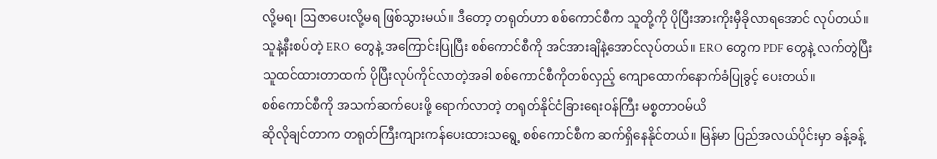လို့မရ၊ ဩဇာပေးလို့မရ ဖြစ်သွားမယ်။ ဒီတော့ တရုတ်ဟာ စစ်ကောင်စီက သူတို့ကို ပိုပြီးအားကိုးမှီခိုလာရအောင် လုပ်တယ်။ သူနဲ့နီးစပ်တဲ့ ERO တွေနဲ့ အကြောင်းပြုပြီး စစ်ကောင်စီကို အင်အားချိနဲ့အောင်လုပ်တယ်။ ERO တွေက PDF တွေနဲ့ လက်တွဲပြီး သူထင်ထားတာထက် ပိုပြီးလုပ်ကိုင်လာတဲ့အခါ စစ်ကောင်စီကိုတစ်လှည့် ကျောထောက်နောက်ခံပြုခွင့် ပေးတယ်။
စစ်ကောင်စီကို အသက်ဆက်ပေးဖို့ ရောက်လာတဲ့ တရုတ်နိုင်ငံခြားရေးဝန်ကြီး မစ္စတာဝမ်ယိ
ဆိုလိုချင်တာက တရုတ်ကြီးကျားကန်ပေးထားသရွေ့ စစ်ကောင်စီက ဆက်ရှိနေနိုင်တယ်။ မြန်မာ ပြည်အလယ်ပိုင်းမှာ ခန့်ခန့်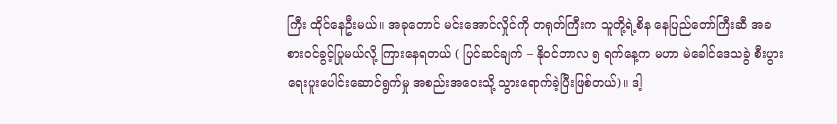ကြီး ထိုင်နေဦးမယ်။ အခုတောင် မင်းအောင်လှိုင်ကို တရုတ်ကြီးက သူတို့ရဲ့စိန နေပြည်တော်ကြီးဆီ အခစားဝင်ခွင့်ပြုမယ်လို့ ကြားနေရတယ် ( ပြင်ဆင်ချက် – နိုဝင်ဘာလ ၅ ရက်နေ့က မဟာ မဲခေါင်ဒေသခွဲ စီးပွားရေးပူးပေါင်းဆောင်ရွက်မှု အစည်းအဝေးသို့ သွားရောက်ခဲ့ပြီးဖြစ်တယ်)။ ဒါ့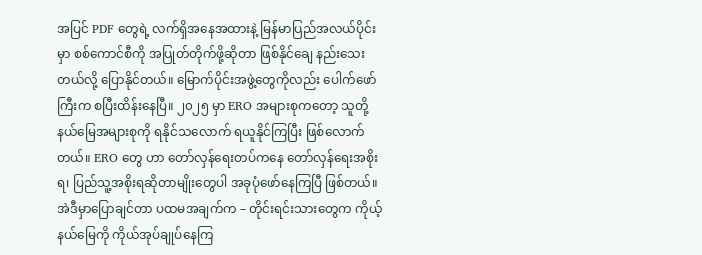အပြင် PDF တွေရဲ့ လက်ရှိအနေအထားနဲ့ မြန်မာပြည်အလယ်ပိုင်းမှာ စစ်ကောင်စီကို အပြုတ်တိုက်ဖို့ဆိုတာ ဖြစ်နိုင်ချေ နည်းသေးတယ်လို့ ပြောနိုင်တယ်။ မြောက်ပိုင်းအဖွဲ့တွေကိုလည်း ပေါက်ဖော်ကြီးက စပြီးထိန်းနေပြီ။ ၂၀၂၅ မှာ ERO အများစုကတော့ သူတို့နယ်မြေအများစုကို ရနိုင်သလောက် ရယူနိုင်ကြပြီး ဖြစ်လောက်တယ်။ ERO တွေ ဟာ တော်လှန်ရေးတပ်ကနေ တော်လှန်ရေးအစိုးရ၊ ပြည်သူ့အစိုးရဆိုတာမျိုးတွေပါ အခုပုံဖော်နေကြပြီ ဖြစ်တယ်။
အဲဒီမှာပြောချင်တာ ပထမအချက်က – တိုင်းရင်းသားတွေက ကိုယ့်နယ်မြေကို ကိုယ်အုပ်ချုပ်နေကြ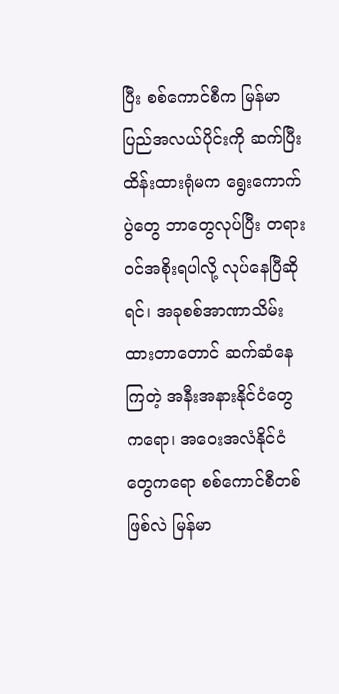ပြီး စစ်ကောင်စီက မြန်မာပြည်အလယ်ပိုင်းကို ဆက်ပြီးထိန်းထားရုံမက ရွေးကောက်ပွဲတွေ ဘာတွေလုပ်ပြီး တရား ဝင်အစိုးရပါလို့ လုပ်နေပြီဆိုရင်၊ အခုစစ်အာဏာသိမ်းထားတာတောင် ဆက်ဆံနေကြတဲ့ အနီးအနားနိုင်ငံတွေ ကရော၊ အဝေးအလံနိုင်ငံတွေကရော စစ်ကောင်စီတစ်ဖြစ်လဲ မြန်မာ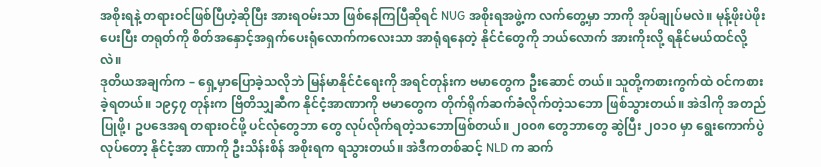အစိုးရနဲ့ တရားဝင်ဖြစ်ပြီဟဲ့ဆိုပြီး အားရဝမ်းသာ ဖြစ်နေကြပြီဆိုရင် NUG အစိုးရအဖွဲ့က လက်တွေ့မှာ ဘာကို အုပ်ချုပ်မလဲ။ မုန့်ဖိုးပဲဖိုးပေးပြီး တရုတ်ကို စိတ်အနှောင့်အရှက်ပေးရုံလောက်ကလေးသာ အာရုံရနေတဲ့ နိုင်ငံတွေကို ဘယ်လောက် အားကိုးလို့ ရနိုင်မယ်ထင်လို့လဲ။
ဒုတိယအချက်က – ရှေ့မှာပြောခဲ့သလိုဘဲ မြန်မာနိုင်ငံရေးကို အရင်တုန်းက ဗမာတွေက ဦးဆောင် တယ်။ သူတို့ကစားကွက်ထဲ ဝင်ကစားခဲ့ရတယ်။ ၁၉၄၇ တုန်းက ဗြိတိသျှဆီက နိုင်ငံ့အာဏာကို ဗမာတွေက တိုက်ရိုက်ဆက်ခံလိုက်တဲ့သဘော ဖြစ်သွားတယ်။ အဲဒါကို အတည်ပြုဖို့၊ ဥပဒေအရ တရားဝင်ဖို့ ပင်လုံတွေဘာ တွေ လုပ်လိုက်ရတဲ့သဘောဖြစ်တယ်။ ၂၀၀၈ တွေဘာတွေ ဆွဲပြီး ၂၀၁၀ မှာ ရွေးကောက်ပွဲလုပ်တော့ နိုင်ငံ့အာ ဏာကို ဦးသိန်းစိန် အစိုးရက ရသွားတယ်။ အဲဒီကတစ်ဆင့် NLD က ဆက်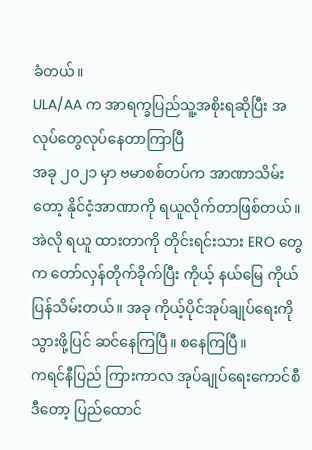ခံတယ်။
ULA/AA က အာရက္ခပြည်သူ့အစိုးရဆိုပြီး အလုပ်တွေလုပ်နေတာကြာပြီ
အခု ၂၀၂၁ မှာ ဗမာစစ်တပ်က အာဏာသိမ်းတော့ နိုင်ငံ့အာဏာကို ရယူလိုက်တာဖြစ်တယ်။ အဲလို ရယူ ထားတာကို တိုင်းရင်းသား ERO တွေ က တော်လှန်တိုက်ခိုက်ပြီး ကိုယ့် နယ်မြေ ကိုယ်ပြန်သိမ်းတယ်။ အခု ကိုယ့်ပိုင်အုပ်ချုပ်ရေးကို သွားဖို့ပြင် ဆင်နေကြပြီ။ စနေကြပြီ။
ကရင်နီပြည် ကြားကာလ အုပ်ချုပ်ရေးကောင်စီ
ဒီတော့ ပြည်ထောင်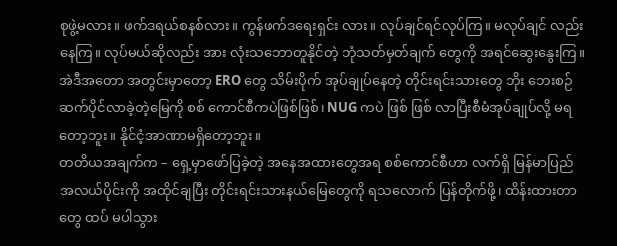စုဖွဲ့မလား။ ဖက်ဒရယ်စနစ်လား။ ကွန်ဖက်ဒရေးရှင်း လား။ လုပ်ချင်ရင်လုပ်ကြ။ မလုပ်ချင် လည်းနေကြ။ လုပ်မယ်ဆိုလည်း အား လုံးသဘောတူနိုင်တဲ့ ဘုံသတ်မှတ်ချက် တွေကို အရင်ဆွေးနွေးကြ။ အဲဒီအတော အတွင်းမှာတော့ ERO တွေ သိမ်းပိုက် အုပ်ချုပ်နေတဲ့ တိုင်းရင်းသားတွေ ဘိုး ဘေးစဉ်ဆက်ပိုင်လာခဲ့တဲ့မြေကို စစ် ကောင်စီကပဲဖြစ်ဖြစ်၊ NUG ကပဲ ဖြစ် ဖြစ် လာပြီးစီမံအုပ်ချုပ်လို့ မရတော့ဘူး။ နိုင်ငံ့အာဏာမရှိတော့ဘူး။
တတိယအချက်က – ရှေ့မှာဖော်ပြခဲ့တဲ့ အနေအထားတွေအရ စစ်ကောင်စီဟာ လက်ရှိ မြန်မာပြည် အလယ်ပိုင်းကို အထိုင်ချပြီး တိုင်းရင်းသားနယ်မြေတွေကို ရသလောက် ပြန်တိုက်ဖို့၊ ထိန်းထားတာတွေ ထပ် မပါသွား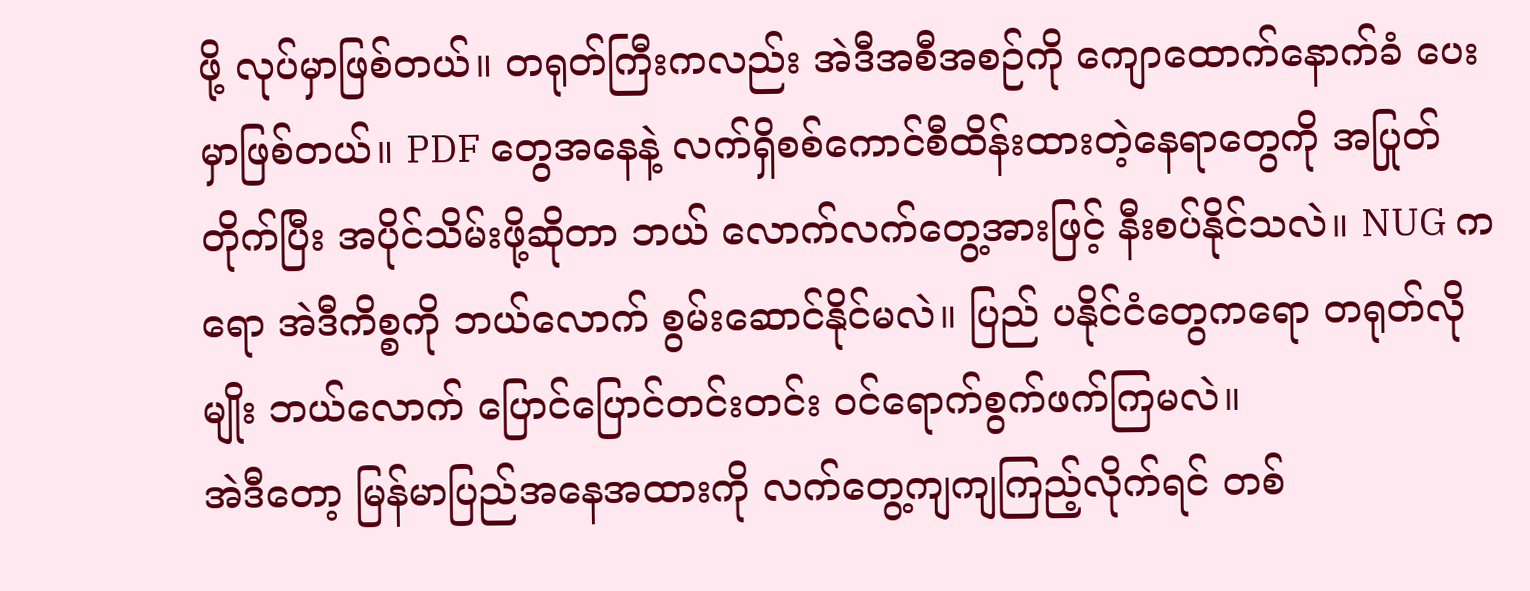ဖို့ လုပ်မှာဖြစ်တယ်။ တရုတ်ကြီးကလည်း အဲဒီအစီအစဉ်ကို ကျောထောက်နောက်ခံ ပေးမှာဖြစ်တယ်။ PDF တွေအနေနဲ့ လက်ရှိစစ်ကောင်စီထိန်းထားတဲ့နေရာတွေကို အပြုတ်တိုက်ပြီး အပိုင်သိမ်းဖို့ဆိုတာ ဘယ် လောက်လက်တွေ့အားဖြင့် နီးစပ်နိုင်သလဲ။ NUG ကရော အဲဒီကိစ္စကို ဘယ်လောက် စွမ်းဆောင်နိုင်မလဲ။ ပြည် ပနိုင်ငံတွေကရော တရုတ်လိုမျိုး ဘယ်လောက် ပြောင်ပြောင်တင်းတင်း ဝင်ရောက်စွက်ဖက်ကြမလဲ။
အဲဒီတော့ မြန်မာပြည်အနေအထားကို လက်တွေ့ကျကျကြည့်လိုက်ရင် တစ်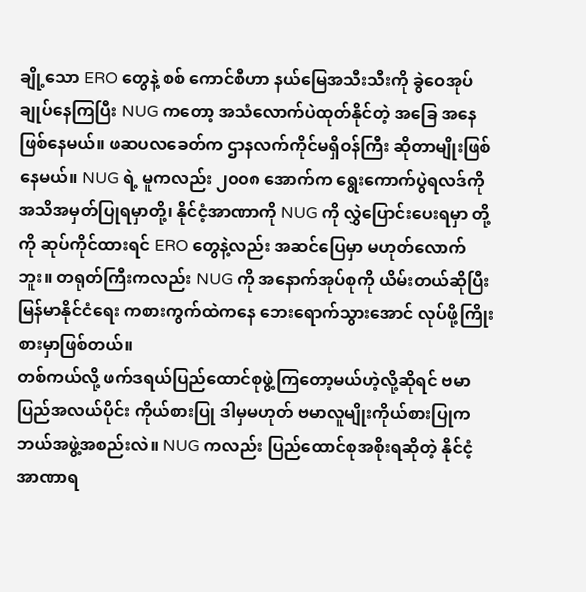ချို့သော ERO တွေနဲ့ စစ် ကောင်စီဟာ နယ်မြေအသီးသီးကို ခွဲဝေအုပ်ချုပ်နေကြပြီး NUG ကတော့ အသံလောက်ပဲထုတ်နိုင်တဲ့ အခြေ အနေ ဖြစ်နေမယ်။ ဖဆပလခေတ်က ဌာနလက်ကိုင်မရှိဝန်ကြီး ဆိုတာမျိုးဖြစ်နေမယ်။ NUG ရဲ့ မူကလည်း ၂၀၀၈ အောက်က ရွေးကောက်ပွဲရလဒ်ကို အသိအမှတ်ပြုရမှာတို့၊ နိုင်ငံ့အာဏာကို NUG ကို လွှဲပြောင်းပေးရမှာ တို့ကို ဆုပ်ကိုင်ထားရင် ERO တွေနဲ့လည်း အဆင်ပြေမှာ မဟုတ်လောက်ဘူး။ တရုတ်ကြီးကလည်း NUG ကို အနောက်အုပ်စုကို ယိမ်းတယ်ဆိုပြီး မြန်မာနိုင်ငံရေး ကစားကွက်ထဲကနေ ဘေးရောက်သွားအောင် လုပ်ဖို့ကြိုး စားမှာဖြစ်တယ်။
တစ်ကယ်လို့ ဖက်ဒရယ်ပြည်ထောင်စုဖွဲ့ကြတော့မယ်ဟဲ့လို့ဆိုရင် ဗမာပြည်အလယ်ပိုင်း ကိုယ်စားပြု ဒါမှမဟုတ် ဗမာလူမျိုးကိုယ်စားပြုက ဘယ်အဖွဲ့အစည်းလဲ။ NUG ကလည်း ပြည်ထောင်စုအစိုးရဆိုတဲ့ နိုင်ငံ့ အာဏာရ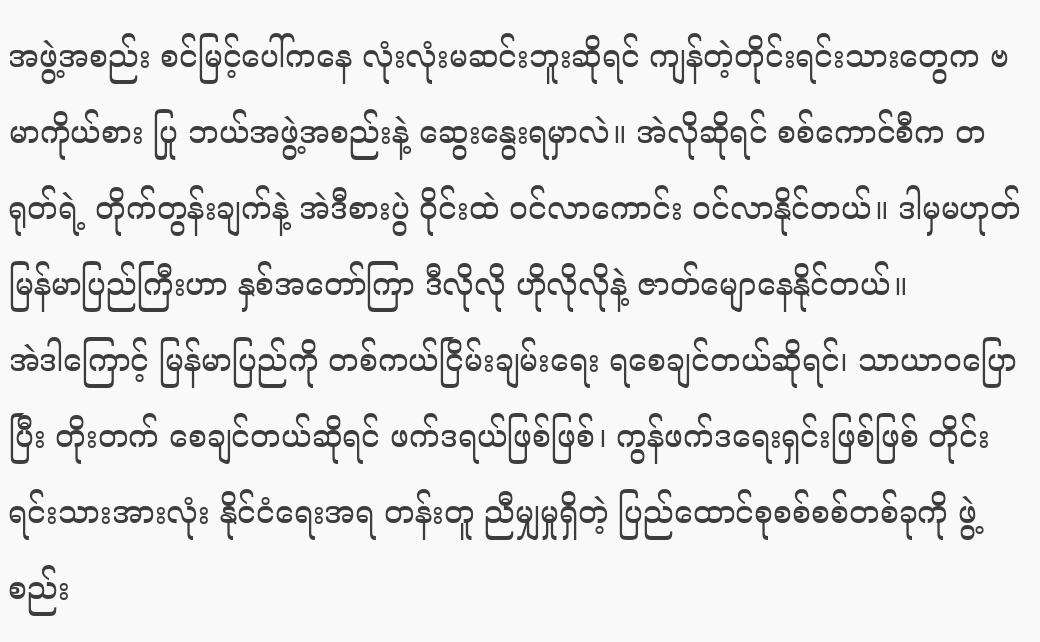အဖွဲ့အစည်း စင်မြင့်ပေါ်ကနေ လုံးလုံးမဆင်းဘူးဆိုရင် ကျန်တဲ့တိုင်းရင်းသားတွေက ဗမာကိုယ်စား ပြု ဘယ်အဖွဲ့အစည်းနဲ့ ဆွေးနွေးရမှာလဲ။ အဲလိုဆိုရင် စစ်ကောင်စီက တရုတ်ရဲ့ တိုက်တွန်းချက်နဲ့ အဲဒီစားပွဲ ဝိုင်းထဲ ဝင်လာကောင်း ဝင်လာနိုင်တယ်။ ဒါမှမဟုတ် မြန်မာပြည်ကြီးဟာ နှစ်အတော်ကြာ ဒီလိုလို ဟိုလိုလိုနဲ့ ဇာတ်မျောနေနိုင်တယ်။
အဲဒါကြောင့် မြန်မာပြည်ကို တစ်ကယ်ငြိမ်းချမ်းရေး ရစေချင်တယ်ဆိုရင်၊ သာယာဝပြောပြီး တိုးတက် စေချင်တယ်ဆိုရင် ဖက်ဒရယ်ဖြစ်ဖြစ်၊ ကွန်ဖက်ဒရေးရှင်းဖြစ်ဖြစ် တိုင်းရင်းသားအားလုံး နိုင်ငံရေးအရ တန်းတူ ညီမျှမှုရှိတဲ့ ပြည်ထောင်စုစစ်စစ်တစ်ခုကို ဖွဲ့စည်း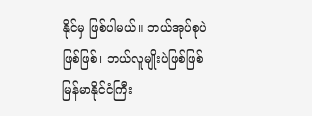နိုင်မှ ဖြစ်ပါမယ်။ ဘယ်အုပ်စုပဲဖြစ်ဖြစ်၊ ဘယ်လူမျိုးပဲဖြစ်ဖြစ် မြန်မာနိုင်ငံကြီး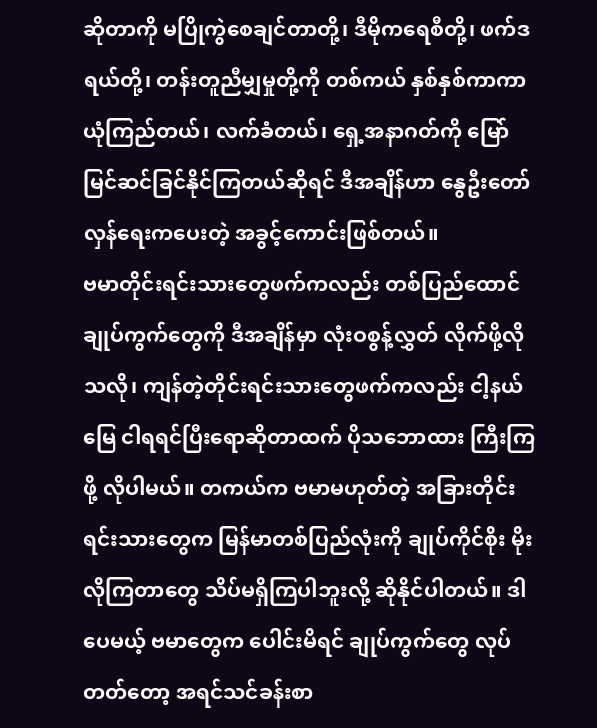ဆိုတာကို မပြိုကွဲစေချင်တာတို့၊ ဒီမိုကရေစီတို့၊ ဖက်ဒရယ်တို့၊ တန်းတူညီမျှမှုတို့ကို တစ်ကယ် နှစ်နှစ်ကာကာ ယုံကြည်တယ်၊ လက်ခံတယ်၊ ရှေ့အနာဂတ်ကို မြော်မြင်ဆင်ခြင်နိုင်ကြတယ်ဆိုရင် ဒီအချိန်ဟာ နွေဦးတော်လှန်ရေးကပေးတဲ့ အခွင့်ကောင်းဖြစ်တယ်။
ဗမာတိုင်းရင်းသားတွေဖက်ကလည်း တစ်ပြည်ထောင်ချုပ်ကွက်တွေကို ဒီအချိန်မှာ လုံးဝစွန့်လွှတ် လိုက်ဖို့လိုသလို၊ ကျန်တဲ့တိုင်းရင်းသားတွေဖက်ကလည်း ငါ့နယ်မြေ ငါရရင်ပြီးရောဆိုတာထက် ပိုသဘောထား ကြီးကြဖို့ လိုပါမယ်။ တကယ်က ဗမာမဟုတ်တဲ့ အခြားတိုင်းရင်းသားတွေက မြန်မာတစ်ပြည်လုံးကို ချုပ်ကိုင်စိုး မိုးလိုကြတာတွေ သိပ်မရှိကြပါဘူးလို့ ဆိုနိုင်ပါတယ်။ ဒါပေမယ့် ဗမာတွေက ပေါင်းမိရင် ချုပ်ကွက်တွေ လုပ်တတ်တော့ အရင်သင်ခန်းစာ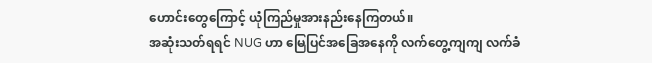ဟောင်းတွေကြောင့် ယုံကြည်မှုအားနည်းနေကြတယ်။
အဆုံးသတ်ရရင် NUG ဟာ မြေပြင်အခြေအနေကို လက်တွေ့ကျကျ လက်ခံ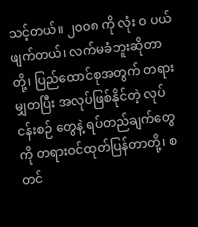သင့်တယ်။ ၂၀၀၈ ကို လုံး ဝ ပယ်ဖျက်တယ်၊ လက်မခံဘူးဆိုတာတို့၊ ပြည်ထောင်စုအတွက် တရားမျှတပြီး အလုပ်ဖြစ်နိုင်တဲ့ လုပ်ငန်းစဉ် တွေနဲ့ ရပ်တည်ချက်တွေကို တရားဝင်ထုတ်ပြန်တာတို့၊ စတင်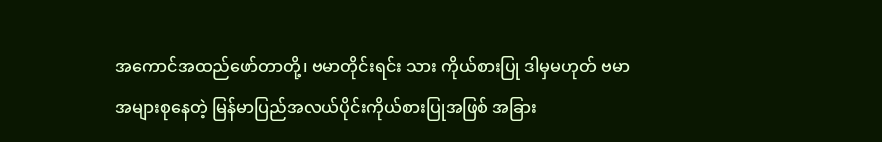အကောင်အထည်ဖော်တာတို့၊ ဗမာတိုင်းရင်း သား ကိုယ်စားပြု ဒါမှမဟုတ် ဗမာအများစုနေတဲ့ မြန်မာပြည်အလယ်ပိုင်းကိုယ်စားပြုအဖြစ် အခြား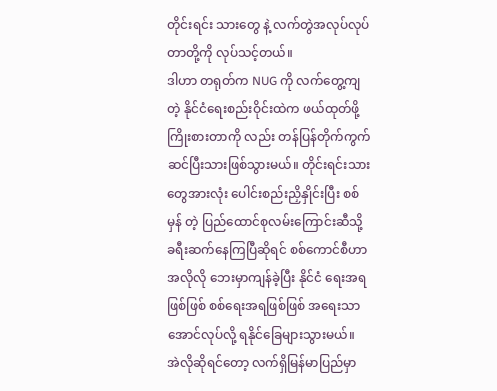တိုင်းရင်း သားတွေ နဲ့ လက်တွဲအလုပ်လုပ်တာတို့ကို လုပ်သင့်တယ်။
ဒါဟာ တရုတ်က NUG ကို လက်တွေ့ကျတဲ့ နိုင်ငံရေးစည်းဝိုင်းထဲက ဖယ်ထုတ်ဖို့ ကြိုးစားတာကို လည်း တန်ပြန်တိုက်ကွက် ဆင်ပြီးသားဖြစ်သွားမယ်။ တိုင်းရင်းသားတွေအားလုံး ပေါင်းစည်းညှိနှိုင်းပြီး စစ်မှန် တဲ့ ပြည်ထောင်စုလမ်းကြောင်းဆီသို့ ခရီးဆက်နေကြပြီဆိုရင် စစ်ကောင်စီဟာ အလိုလို ဘေးမှာကျန်ခဲ့ပြီး နိုင်ငံ ရေးအရဖြစ်ဖြစ် စစ်ရေးအရဖြစ်ဖြစ် အရေးသာအောင်လုပ်လို့ ရနိုင်ခြေများသွားမယ်။
အဲလိုဆိုရင်တော့ လက်ရှိမြန်မာပြည်မှာ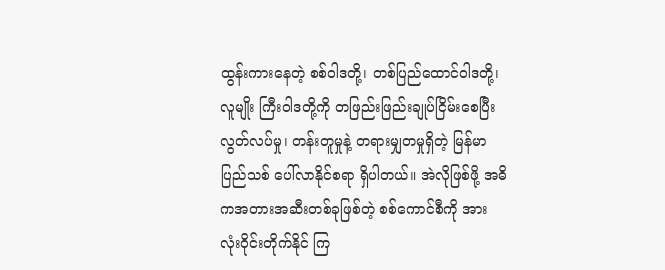ထွန်းကားနေတဲ့ စစ်ဝါဒတို့၊ တစ်ပြည်ထောင်ဝါဒတို့၊ လူမျိုး ကြီးဝါဒတို့ကို တဖြည်းဖြည်းချုပ်ငြိမ်းစေပြီး လွတ်လပ်မှု၊ တန်းတူမှုနဲ့ တရားမျှတမှုရှိတဲ့ မြန်မာပြည်သစ် ပေါ်လာနိုင်စရာ ရှိပါတယ်။ အဲလိုဖြစ်ဖို့ အဓိကအတားအဆီးတစ်ခုဖြစ်တဲ့ စစ်ကောင်စီကို အားလုံးဝိုင်းတိုက်နိုင် ကြ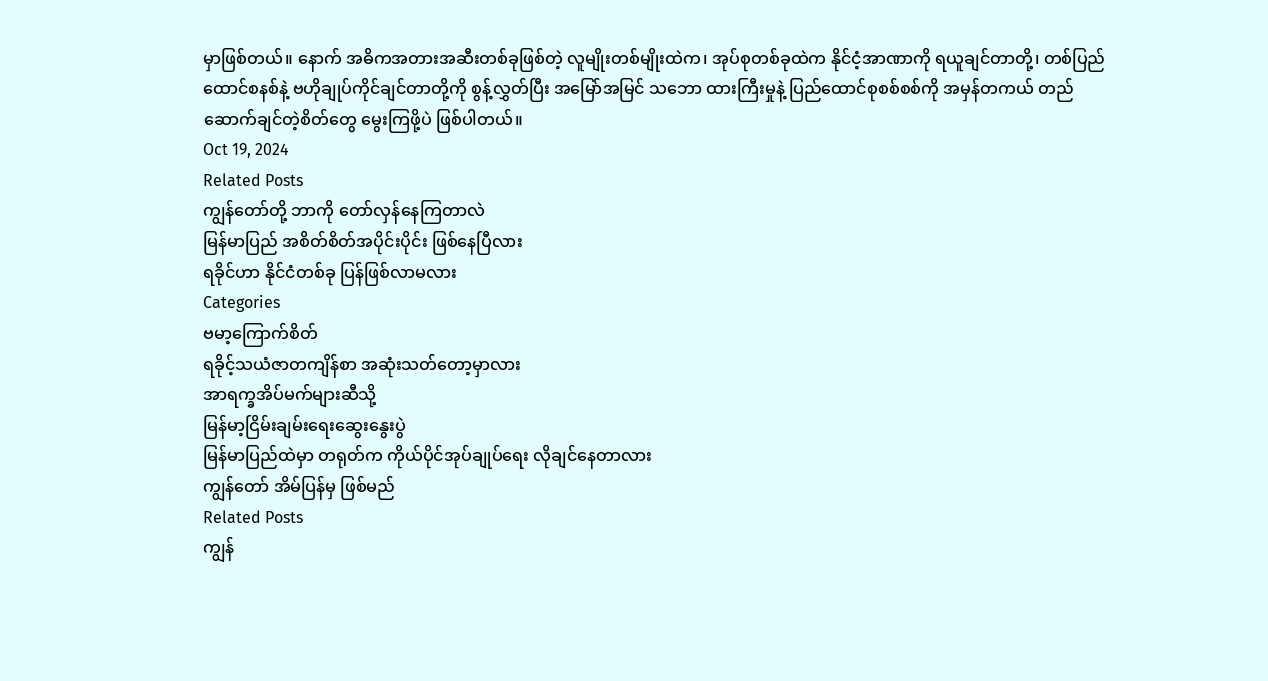မှာဖြစ်တယ်။ နောက် အဓိကအတားအဆီးတစ်ခုဖြစ်တဲ့ လူမျိုးတစ်မျိုးထဲက၊ အုပ်စုတစ်ခုထဲက နိုင်ငံ့အာဏာကို ရယူချင်တာတို့၊ တစ်ပြည်ထောင်စနစ်နဲ့ ဗဟိုချုပ်ကိုင်ချင်တာတို့ကို စွန့်လွှတ်ပြီး အမြော်အမြင် သဘော ထားကြီးမှုနဲ့ ပြည်ထောင်စုစစ်စစ်ကို အမှန်တကယ် တည်ဆောက်ချင်တဲ့စိတ်တွေ မွေးကြဖို့ပဲ ဖြစ်ပါတယ်။
Oct 19, 2024
Related Posts
ကျွန်တော်တို့ ဘာကို တော်လှန်နေကြတာလဲ
မြန်မာပြည် အစိတ်စိတ်အပိုင်းပိုင်း ဖြစ်နေပြီလား
ရခိုင်ဟာ နိုင်ငံတစ်ခု ပြန်ဖြစ်လာမလား
Categories
ဗမာ့ကြောက်စိတ်
ရခိုင့်သယံဇာတကျိန်စာ အဆုံးသတ်တော့မှာလား
အာရက္ခအိပ်မက်များဆီသို့
မြန်မာ့ငြိမ်းချမ်းရေးဆွေးနွေးပွဲ
မြန်မာပြည်ထဲမှာ တရုတ်က ကိုယ်ပိုင်အုပ်ချုပ်ရေး လိုချင်နေတာလား
ကျွန်တော် အိမ်ပြန်မှ ဖြစ်မည်
Related Posts
ကျွန်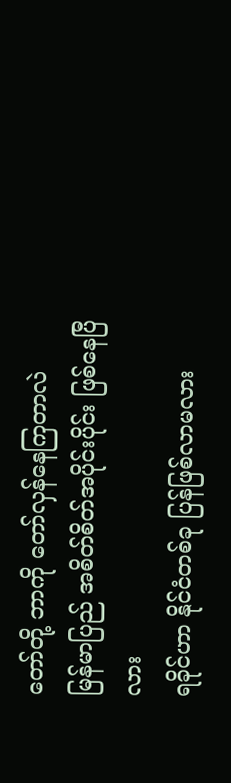တော်တို့ ဘာကို တော်လှန်နေကြတာလဲ
မြန်မာပြည် အစိတ်စိတ်အပိုင်းပိုင်း ဖြစ်နေပြီလား
ရခိုင်ဟာ နိုင်ငံတစ်ခု ပြန်ဖြစ်လာမလား